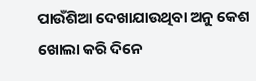ପାଉଁଶିଆ ଦେଖାଯାଉଥିବା ଅନୁ କେଶ ଖୋଲା କରି ଦିନେ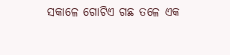ସକାଳେ ଗୋଟିଏ ଗଛ ତଳେ ଏକ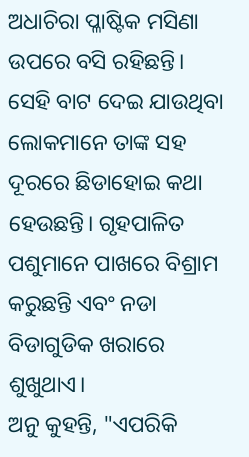ଅଧାଚିରା ପ୍ଳାଷ୍ଟିକ ମସିଣା ଉପରେ ବସି ରହିଛନ୍ତି। ସେହି ବାଟ ଦେଇ ଯାଉଥିବା ଲୋକମାନେ ତାଙ୍କ ସହ ଦୂରରେ ଛିଡାହୋଇ କଥା ହେଉଛନ୍ତି। ଗୃହପାଳିତ ପଶୁମାନେ ପାଖରେ ବିଶ୍ରାମ କରୁଛନ୍ତି ଏବଂ ନଡା ବିଡାଗୁଡିକ ଖରାରେ ଶୁଖୁଥାଏ।
ଅନୁ କୁହନ୍ତି, "ଏପରିକି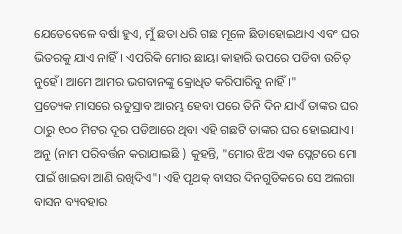ଯେତେବେଳେ ବର୍ଷା ହୁଏ, ମୁଁ ଛତା ଧରି ଗଛ ମୂଳେ ଛିଡାହୋଇଥାଏ ଏବଂ ଘର ଭିତରକୁ ଯାଏ ନାହିଁ। ଏପରିକି ମୋର ଛାୟା କାହାରି ଉପରେ ପଡିବା ଉଚିତ୍ ନୁହେଁ। ଆମେ ଆମର ଭଗବାନଙ୍କୁ କ୍ରୋଧିତ କରିପାରିବୁ ନାହିଁ।"
ପ୍ରତ୍ୟେକ ମାସରେ ଋତୁସ୍ରାବ ଆରମ୍ଭ ହେବା ପରେ ତିନି ଦିନ ଯାଏଁ ତାଙ୍କର ଘର ଠାରୁ ୧୦୦ ମିଟର ଦୂର ପଡିଆରେ ଥିବା ଏହି ଗଛଟି ତାଙ୍କର ଘର ହୋଇଯାଏ।
ଅନୁ (ନାମ ପରିବର୍ତ୍ତନ କରାଯାଇଛି ) କୁହନ୍ତି, "ମୋର ଝିଅ ଏକ ପ୍ଲେଟରେ ମୋ ପାଇଁ ଖାଇବା ଆଣି ରଖିଦିଏ"। ଏହି ପୃଥକ୍ ବାସର ଦିନଗୁଡିକରେ ସେ ଅଲଗା ବାସନ ବ୍ୟବହାର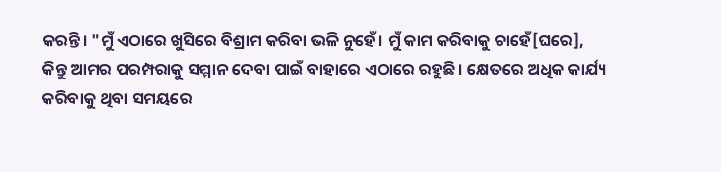କରନ୍ତି। "ମୁଁ ଏଠାରେ ଖୁସିରେ ବିଶ୍ରାମ କରିବା ଭଳି ନୁହେଁ। ମୁଁ କାମ କରିବାକୁ ଚାହେଁ[ଘରେ], କିନ୍ତୁ ଆମର ପରମ୍ପରାକୁ ସମ୍ମାନ ଦେବା ପାଇଁ ବାହାରେ ଏଠାରେ ରହୁଛି। କ୍ଷେତରେ ଅଧିକ କାର୍ଯ୍ୟ କରିବାକୁ ଥିବା ସମୟରେ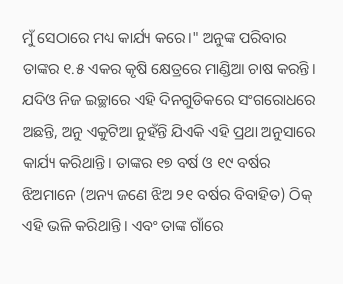ମୁଁ ସେଠାରେ ମଧ୍ୟ କାର୍ଯ୍ୟ କରେ।" ଅନୁଙ୍କ ପରିବାର ତାଙ୍କର ୧.୫ ଏକର କୃଷି କ୍ଷେତ୍ରରେ ମାଣ୍ଡିଆ ଚାଷ କରନ୍ତି।
ଯଦିଓ ନିଜ ଇଚ୍ଛାରେ ଏହି ଦିନଗୁଡିକରେ ସଂଗରୋଧରେ ଅଛନ୍ତି, ଅନୁ ଏକୁଟିଆ ନୁହଁନ୍ତି ଯିଏକି ଏହି ପ୍ରଥା ଅନୁସାରେ କାର୍ଯ୍ୟ କରିଥାନ୍ତି। ତାଙ୍କର ୧୭ ବର୍ଷ ଓ ୧୯ ବର୍ଷର ଝିଅମାନେ (ଅନ୍ୟ ଜଣେ ଝିଅ ୨୧ ବର୍ଷର ବିବାହିତ) ଠିକ୍ ଏହି ଭଳି କରିଥାନ୍ତି। ଏବଂ ତାଙ୍କ ଗାଁରେ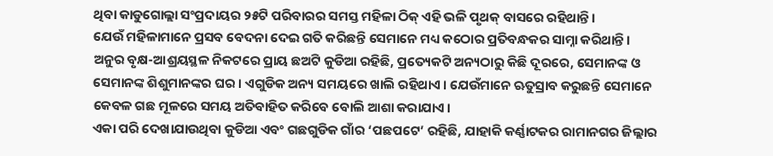ଥିବା କାଡୁଗୋଲ୍ଲା ସଂପ୍ରଦାୟର ୨୫ଟି ପରିବାରର ସମସ୍ତ ମହିଳା ଠିକ୍ ଏହି ଭଳି ପୃଥକ୍ ବାସରେ ରହିଥାନ୍ତି।
ଯେଉଁ ମହିଳାମାନେ ପ୍ରସବ ବେଦନା ଦେଇ ଗତି କରିଛନ୍ତି ସେମାନେ ମଧ୍ୟ କଠୋର ପ୍ରତିବନ୍ଧକର ସାମ୍ନା କରିଥାନ୍ତି। ଅନୁର ବୃକ୍ଷ-ଆଶ୍ରୟସ୍ଥଳ ନିକଟରେ ପ୍ରାୟ ଛଅଟି କୁଡିଆ ରହିଛି, ପ୍ରତ୍ୟେକଟି ଅନ୍ୟଠାରୁ କିଛି ଦୂରରେ, ସେମାନଙ୍କ ଓ ସେମାନଙ୍କ ଶିଶୁମାନଙ୍କର ଘର। ଏଗୁଡିକ ଅନ୍ୟ ସମୟରେ ଖାଲି ରହିଥାଏ। ଯେଉଁମାନେ ଋତୁସ୍ରାବ କରୁଛନ୍ତି ସେମାନେ କେବଳ ଗଛ ମୂଳରେ ସମୟ ଅତିବାହିତ କରିବେ ବୋଲି ଆଶା କରାଯାଏ।
ଏକା ପରି ଦେଖାଯାଉଥିବା କୁଡିଆ ଏବଂ ଗଛଗୁଡିକ ଗାଁର ‘ପଛପଟେ’ ରହିଛି, ଯାହାକି କର୍ଣ୍ଣାଟକର ରାମାନଗର ଜିଲ୍ଲାର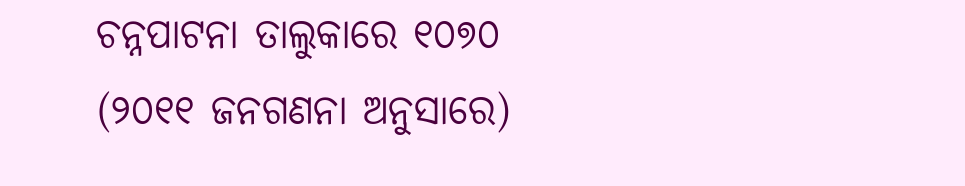ଚନ୍ନପାଟନା ତାଲୁକାରେ ୧୦୭୦ (୨୦୧୧ ଜନଗଣନା ଅନୁସାରେ)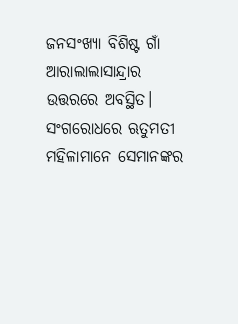ଜନସଂଖ୍ୟା ବିଶିଷ୍ଟ ଗାଁ ଆରାଲାଲାସାନ୍ଦ୍ରାର ଉତ୍ତରରେ ଅବସ୍ଥିତ।
ସଂଗରୋଧରେ ଋତୁମତୀ ମହିଳାମାନେ ସେମାନଙ୍କର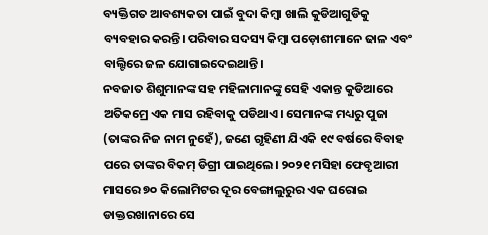ବ୍ୟକ୍ତିଗତ ଆବଶ୍ୟକତା ପାଇଁ ବୁଦା କିମ୍ବା ଖାଲି କୁଡିଆଗୁଡିକୁ ବ୍ୟବହାର କରନ୍ତି। ପରିବାର ସଦସ୍ୟ କିମ୍ବା ପଡ଼ୋଶୀମାନେ ଢାଳ ଏବଂ ବାଲ୍ଟିରେ ଜଳ ଯୋଗାଇଦେଇଥାନ୍ତି।
ନବଜାତ ଶିଶୁମାନଙ୍କ ସହ ମହିଳାମାନଙ୍କୁ ସେହି ଏକାନ୍ତ କୁଡିଆରେ ଅତିକମ୍ରେ ଏକ ମାସ ରହିବାକୁ ପଡିଥାଏ। ସେମାନଙ୍କ ମଧ୍ୟରୁ ପୁଜା (ତାଙ୍କର ନିଜ ନାମ ନୁହେଁ), ଜଣେ ଗୃହିଣୀ ଯିଏକି ୧୯ ବର୍ଷରେ ବିବାହ ପରେ ତାଙ୍କର ବିକମ୍ ଡିଗ୍ରୀ ପାଇଥିଲେ। ୨୦୨୧ ମସିହା ଫେବୃଆରୀ ମାସରେ ୭୦ କିଲୋମିଟର ଦୂର ବେଙ୍ଗାଲୁରୁର ଏକ ଘରୋଇ ଡାକ୍ତରଖାନାରେ ସେ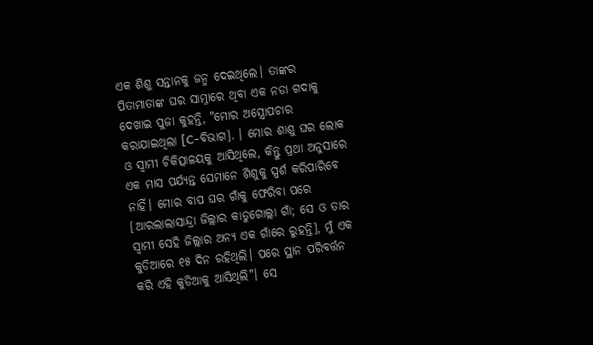ଏକ ଶିଶୁ ସନ୍ତାନକୁ ଜନ୍ମ ଦେଇଥିଲେ। ତାଙ୍କର ପିତାମାତାଙ୍କ ଘର ସାମ୍ନାରେ ଥିବା ଏକ ନଡା ଗଦାକୁ ଦେଖାଇ ପୁଜା କୁହନ୍ତି, "ମୋର ଅସ୍ତ୍ରୋପଚାର କରାଯାଇଥିଲା [C-ବିଭାଗ]. । ମୋର ଶାଶୁ ଘର ଲୋକ ଓ ସ୍ୱାମୀ ଚିକିତ୍ସାଳୟକୁ ଆସିଥିଲେ, କିନ୍ତୁ ପ୍ରଥା ଅନୁସାରେ ଏକ ମାସ ପର୍ଯ୍ୟନ୍ତ ସେମାନେ ଶିଶୁକୁ ସ୍ପର୍ଶ କରିପାରିବେ ନାହିଁ। ମୋର ବାପ ଘର ଗାଁକୁ ଫେରିବା ପରେ [ଆରଲାଲାସାନ୍ଦ୍ରା ଜିଲ୍ଲାର କାଡୁଗୋଲ୍ଲା ଗାଁ; ସେ ଓ ତାର ସ୍ୱାମୀ ସେହି ଜିଲ୍ଲାର ଅନ୍ୟ ଏକ ଗାଁରେ ରୁହନ୍ତି], ମୁଁ ଏକ କୁଡିଆରେ ୧୫ ଦିନ ରହିଥିଲି। ପରେ ସ୍ଥାନ ପରିବର୍ତ୍ତନ କରି ଏହି କୁଡିଆକୁ ଆସିଥିଲି"। ସେ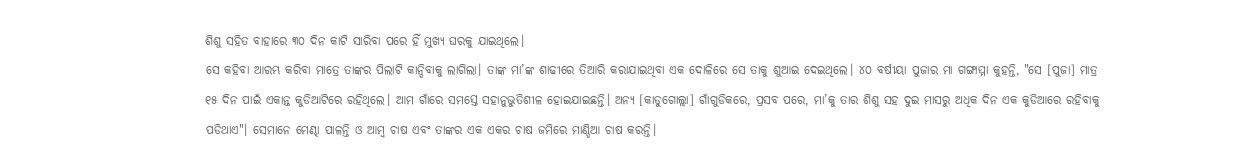ଶିଶୁ ସହିତ ବାହାରେ ୩୦ ଦିନ କାଟି ସାରିବା ପରେ ହିଁ ମୁଖ୍ୟ ଘରକୁ ଯାଇଥିଲେ।
ସେ କହିବା ଆରମ୍ଭ କରିବା ମାତ୍ରେ ତାଙ୍କର ପିଲାଟି କାନ୍ଦିବାକୁ ଲାଗିଲା। ତାଙ୍କ ମା’ଙ୍କ ଶାଢୀରେ ତିଆରି କରାଯାଇଥିବା ଏକ ଦୋଳିରେ ସେ ତାକୁ ଶୁଆଇ ଦେଇଥିଲେ। ୪୦ ବର୍ଷୀୟା ପୁଜାର ମା ଗଙ୍ଗାମ୍ମା କୁହନ୍ତି, "ସେ [ପୁଜା] ମାତ୍ର ୧୫ ଦିନ ପାଇଁ ଏକାନ୍ତ କୁଡିଆଟିରେ ରହିଥିଲେ। ଆମ ଗାଁରେ ସମସ୍ତେ ସହାନୁଭୁତିଶୀଳ ହୋଇଯାଇଛନ୍ତି। ଅନ୍ୟ [କାଡୁଗୋଲ୍ଲା] ଗାଁଗୁଡିକରେ, ପ୍ରସବ ପରେ, ମା’କୁ ତାର ଶିଶୁ ସହ ଦୁଇ ମାସରୁ ଅଧିକ ଦିନ ଏକ କୁଡିଆରେ ରହିବାକୁ ପଡିଥାଏ"। ସେମାନେ ମେଣ୍ଢା ପାଳନ୍ତି ଓ ଆମ୍ବ ଚାଷ ଏବଂ ତାଙ୍କର ଏକ ଏକର ଚାଷ ଜମିରେ ମାଣ୍ଡିଆ ଚାଷ କରନ୍ତି।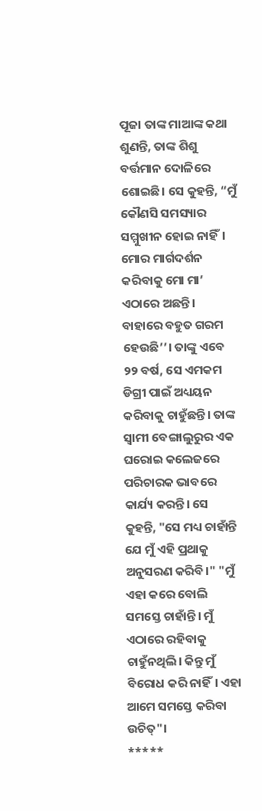ପୂଜା ତାଙ୍କ ମାଆଙ୍କ କଥା ଶୁଣନ୍ତି, ତାଙ୍କ ଶିଶୁ ବର୍ତ୍ତମାନ ଦୋଳିରେ ଶୋଇଛି। ସେ କୁହନ୍ତି, “ମୁଁ କୌଣସି ସମସ୍ୟାର ସମ୍ମୁଖୀନ ହୋଇ ନାହିଁ। ମୋର ମାର୍ଗଦର୍ଶନ କରିବାକୁ ମୋ ମା’ ଏଠାରେ ଅଛନ୍ତି। ବାହାରେ ବହୁତ ଗରମ ହେଉଛି’’। ତାଙ୍କୁ ଏବେ ୨୨ ବର୍ଷ, ସେ ଏମକମ ଡିଗ୍ରୀ ପାଇଁ ଅଧ୍ୟୟନ କରିବାକୁ ଚାହୁଁଛନ୍ତି। ତାଙ୍କ ସ୍ୱାମୀ ବେଙ୍ଗାଲୁରୁର ଏକ ଘରୋଇ କଲେଜରେ ପରିଚାରକ ଭାବରେ କାର୍ଯ୍ୟ କରନ୍ତି। ସେ କୁହନ୍ତି, "ସେ ମଧ୍ୟ ଚାହାଁନ୍ତି ଯେ ମୁଁ ଏହି ପ୍ରଥାକୁ ଅନୁସରଣ କରିବି।" "ମୁଁ ଏହା କରେ ବୋଲି ସମସ୍ତେ ଚାହାଁନ୍ତି। ମୁଁ ଏଠାରେ ରହିବାକୁ ଚାହୁଁନଥିଲି। କିନ୍ତୁ ମୁଁ ବିରୋଧ କରି ନାହିଁ। ଏହା ଆମେ ସମସ୍ତେ କରିବା ଉଚିତ୍"।
*****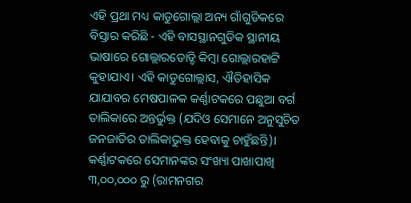ଏହି ପ୍ରଥା ମଧ୍ୟ କାଡୁଗୋଲ୍ଲା ଅନ୍ୟ ଗାଁଗୁଡିକରେ ବିସ୍ତାର କରିଛି - ଏହି ବାସସ୍ଥାନଗୁଡିକ ସ୍ଥାନୀୟ ଭାଷାରେ ଗୋଲ୍ଲାରଡୋଡ୍ଡି କିମ୍ବା ଗୋଲ୍ଲାରହାଟ୍ଟି କୁହାଯାଏ। ଏହି କାଡୁଗୋଲ୍ଲାସ, ଐତିହାସିକ ଯାଯାବର ମେଷପାଳକ କର୍ଣ୍ଣାଟକରେ ପଛୁଆ ବର୍ଗ ତାଲିକାରେ ଅନ୍ତର୍ଭୁକ୍ତ (ଯଦିଓ ସେମାନେ ଅନୁସୁଚିତ ଜନଜାତିର ତାଲିକାଭୁକ୍ତ ହେବାକୁ ଚାହୁଁଛନ୍ତି)। କର୍ଣ୍ଣାଟକରେ ସେମାନଙ୍କର ସଂଖ୍ୟା ପାଖାପାଖି ୩,୦୦,୦୦୦ ରୁ (ରାମନଗର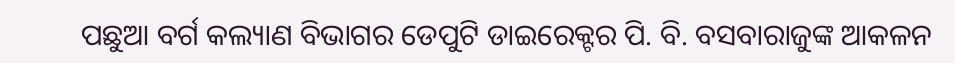ପଛୁଆ ବର୍ଗ କଲ୍ୟାଣ ବିଭାଗର ଡେପୁଟି ଡାଇରେକ୍ଟର ପି. ବି. ବସବାରାଜୁଙ୍କ ଆକଳନ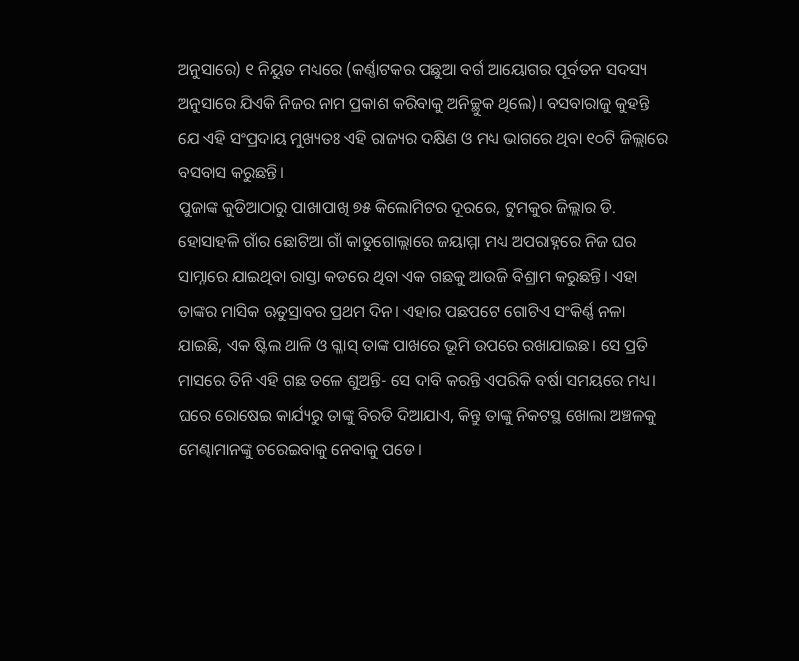ଅନୁସାରେ) ୧ ନିୟୁତ ମଧ୍ୟରେ (କର୍ଣ୍ଣାଟକର ପଛୁଆ ବର୍ଗ ଆୟୋଗର ପୂର୍ବତନ ସଦସ୍ୟ ଅନୁସାରେ ଯିଏକି ନିଜର ନାମ ପ୍ରକାଶ କରିବାକୁ ଅନିଚ୍ଛୁକ ଥିଲେ)। ବସବାରାଜୁ କୁହନ୍ତି ଯେ ଏହି ସଂପ୍ରଦାୟ ମୁଖ୍ୟତଃ ଏହି ରାଜ୍ୟର ଦକ୍ଷିଣ ଓ ମଧ୍ୟ ଭାଗରେ ଥିବା ୧୦ଟି ଜିଲ୍ଲାରେ ବସବାସ କରୁଛନ୍ତି।
ପୁଜାଙ୍କ କୁଡିଆଠାରୁ ପାଖାପାଖି ୭୫ କିଲୋମିଟର ଦୂରରେ, ଟୁମକୁର ଜିଲ୍ଲାର ଡି. ହୋସାହଳି ଗାଁର ଛୋଟିଆ ଗାଁ କାଡୁଗୋଲ୍ଲାରେ ଜୟାମ୍ମା ମଧ୍ୟ ଅପରାହ୍ନରେ ନିଜ ଘର ସାମ୍ନାରେ ଯାଇଥିବା ରାସ୍ତା କଡରେ ଥିବା ଏକ ଗଛକୁ ଆଉଜି ବିଶ୍ରାମ କରୁଛନ୍ତି। ଏହା ତାଙ୍କର ମାସିକ ଋତୁସ୍ରାବର ପ୍ରଥମ ଦିନ। ଏହାର ପଛପଟେ ଗୋଟିଏ ସଂକିର୍ଣ୍ଣ ନଳା ଯାଇଛି, ଏକ ଷ୍ଟିଲ ଥାଳି ଓ ଗ୍ଳାସ୍ ତାଙ୍କ ପାଖରେ ଭୂମି ଉପରେ ରଖାଯାଇଛ। ସେ ପ୍ରତି ମାସରେ ତିନି ଏହି ଗଛ ତଳେ ଶୁଅନ୍ତି- ସେ ଦାବି କରନ୍ତି ଏପରିକି ବର୍ଷା ସମୟରେ ମଧ୍ୟ। ଘରେ ରୋଷେଇ କାର୍ଯ୍ୟରୁ ତାଙ୍କୁ ବିରତି ଦିଆଯାଏ, କିନ୍ତୁ ତାଙ୍କୁ ନିକଟସ୍ଥ ଖୋଲା ଅଞ୍ଚଳକୁ ମେଣ୍ଢାମାନଙ୍କୁ ଚରେଇବାକୁ ନେବାକୁ ପଡେ।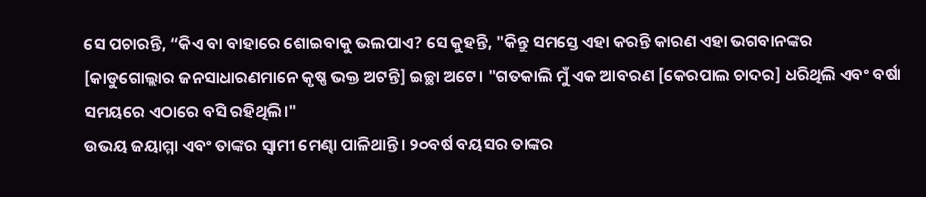ସେ ପଚାରନ୍ତି, “କିଏ ବା ବାହାରେ ଶୋଇବାକୁ ଭଲପାଏ? ସେ କୁହନ୍ତି, "କିନ୍ତୁ ସମସ୍ତେ ଏହା କରନ୍ତି କାରଣ ଏହା ଭଗବାନଙ୍କର [କାଡୁଗୋଲ୍ଲାର ଜନସାଧାରଣମାନେ କୃଷ୍ଣ ଭକ୍ତ ଅଟନ୍ତି] ଇଚ୍ଛା ଅଟେ। "ଗତକାଲି ମୁଁ ଏକ ଆବରଣ [କେରପାଲ ଚାଦର] ଧରିଥିଲି ଏବଂ ବର୍ଷା ସମୟରେ ଏଠାରେ ବସି ରହିଥିଲି।"
ଉଭୟ ଜୟାମ୍ମା ଏବଂ ତାଙ୍କର ସ୍ୱାମୀ ମେଣ୍ଢା ପାଳିଥାନ୍ତି। ୨୦ବର୍ଷ ବୟସର ତାଙ୍କର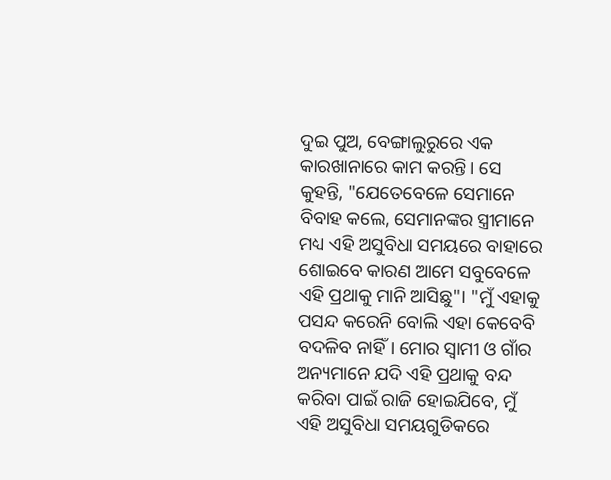ଦୁଇ ପୁଅ, ବେଙ୍ଗାଲୁରୁରେ ଏକ କାରଖାନାରେ କାମ କରନ୍ତି। ସେ କୁହନ୍ତି, "ଯେତେବେଳେ ସେମାନେ ବିବାହ କଲେ, ସେମାନଙ୍କର ସ୍ତ୍ରୀମାନେ ମଧ୍ୟ ଏହି ଅସୁବିଧା ସମୟରେ ବାହାରେ ଶୋଇବେ କାରଣ ଆମେ ସବୁବେଳେ ଏହି ପ୍ରଥାକୁ ମାନି ଆସିଛୁ"। "ମୁଁ ଏହାକୁ ପସନ୍ଦ କରେନି ବୋଲି ଏହା କେବେବି ବଦଳିବ ନାହିଁ। ମୋର ସ୍ୱାମୀ ଓ ଗାଁର ଅନ୍ୟମାନେ ଯଦି ଏହି ପ୍ରଥାକୁ ବନ୍ଦ କରିବା ପାଇଁ ରାଜି ହୋଇଯିବେ, ମୁଁ ଏହି ଅସୁବିଧା ସମୟଗୁଡିକରେ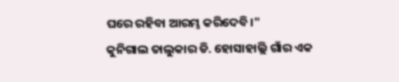ଘରେ ରହିବା ଆରମ୍ଭ କରିଦେବି।"
କୁନିଗାଲ ତାଲୁକାର ଡି. ହୋସାହାଲ୍ଲି ଗାଁର ଏକ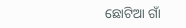ଛୋଟିଆ ଗାଁ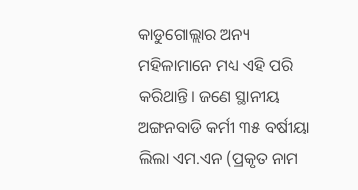କାଡୁଗୋଲ୍ଲାର ଅନ୍ୟ ମହିଳାମାନେ ମଧ୍ୟ ଏହି ପରି କରିଥାନ୍ତି। ଜଣେ ସ୍ଥାନୀୟ ଅଙ୍ଗନବାଡି କର୍ମୀ ୩୫ ବର୍ଷୀୟା ଲିଲା ଏମ.ଏନ (ପ୍ରକୃତ ନାମ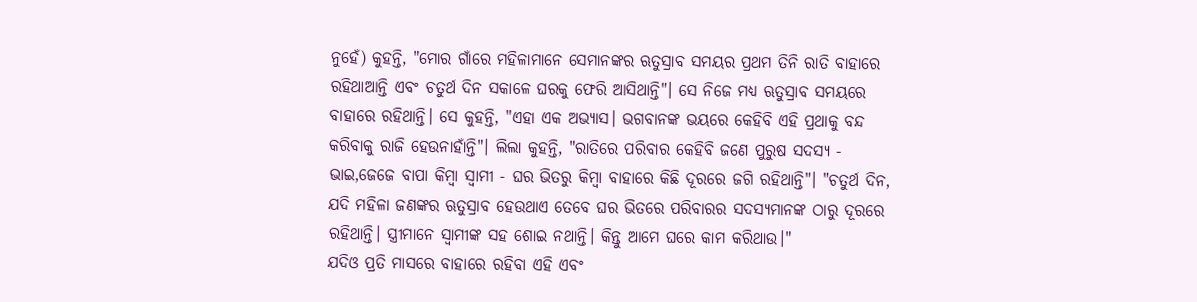ନୁହେଁ) କୁହନ୍ତି, "ମୋର ଗାଁରେ ମହିଳାମାନେ ସେମାନଙ୍କର ଋତୁସ୍ରାବ ସମୟର ପ୍ରଥମ ତିନି ରାତି ବାହାରେ ରହିଥାଆନ୍ତି ଏବଂ ଚତୁର୍ଥ ଦିନ ସକାଳେ ଘରକୁ ଫେରି ଆସିଥାନ୍ତି"। ସେ ନିଜେ ମଧ୍ୟ ଋତୁସ୍ରାବ ସମୟରେ ବାହାରେ ରହିଥାନ୍ତି। ସେ କୁହନ୍ତି, "ଏହା ଏକ ଅଭ୍ୟାସ। ଭଗବାନଙ୍କ ଭୟରେ କେହିବି ଏହି ପ୍ରଥାକୁ ବନ୍ଦ କରିବାକୁ ରାଜି ହେଉନାହାଁନ୍ତି"। ଲିଲା କୁହନ୍ତି, "ରାତିରେ ପରିବାର କେହିବି ଜଣେ ପୁରୁଷ ସଦସ୍ୟ - ଭାଇ,ଜେଜେ ବାପା କିମ୍ବା ସ୍ୱାମୀ - ଘର ଭିତରୁ କିମ୍ବା ବାହାରେ କିଛି ଦୂରରେ ଜଗି ରହିଥାନ୍ତି"। "ଚତୁର୍ଥ ଦିନ, ଯଦି ମହିଳା ଜଣଙ୍କର ଋତୁସ୍ରାବ ହେଉଥାଏ ତେବେ ଘର ଭିତରେ ପରିବାରର ସଦସ୍ୟମାନଙ୍କ ଠାରୁ ଦୂରରେ ରହିଥାନ୍ତି। ସ୍ତ୍ରୀମାନେ ସ୍ୱାମୀଙ୍କ ସହ ଶୋଇ ନଥାନ୍ତି। କିନ୍ତୁ ଆମେ ଘରେ କାମ କରିଥାଉ।"
ଯଦିଓ ପ୍ରତି ମାସରେ ବାହାରେ ରହିବା ଏହି ଏବଂ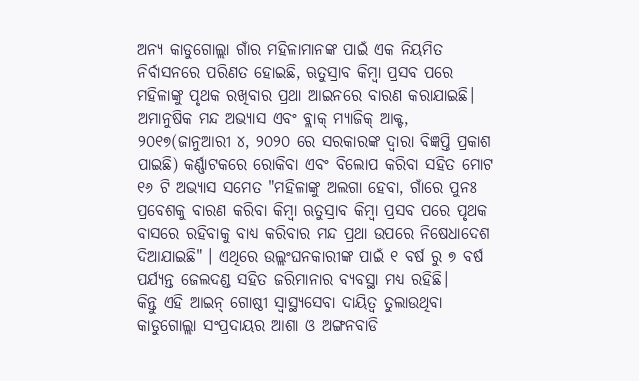ଅନ୍ୟ କାଡୁଗୋଲ୍ଲା ଗାଁର ମହିଳାମାନଙ୍କ ପାଇଁ ଏକ ନିୟମିତ ନିର୍ବାସନରେ ପରିଣତ ହୋଇଛି, ଋତୁସ୍ରାବ କିମ୍ବା ପ୍ରସବ ପରେ ମହିଳାଙ୍କୁ ପୃଥକ ରଖିବାର ପ୍ରଥା ଆଇନରେ ବାରଣ କରାଯାଇଛି। ଅମାନୁଷିକ ମନ୍ଦ ଅଭ୍ୟାସ ଏବଂ ବ୍ଲାକ୍ ମ୍ୟାଜିକ୍ ଆକ୍ଟ, ୨୦୧୭(ଜାନୁଆରୀ ୪, ୨୦୨୦ ରେ ସରକାରଙ୍କ ଦ୍ୱାରା ବିଜ୍ଞପ୍ତି ପ୍ରକାଶ ପାଇଛି) କର୍ଣ୍ଣାଟକରେ ରୋକିବା ଏବଂ ବିଲୋପ କରିବା ସହିତ ମୋଟ ୧୬ ଟି ଅଭ୍ୟାସ ସମେତ "ମହିଳାଙ୍କୁ ଅଲଗା ହେବା, ଗାଁରେ ପୁନଃ ପ୍ରବେଶକୁ ବାରଣ କରିବା କିମ୍ବା ଋତୁସ୍ରାବ କିମ୍ବା ପ୍ରସବ ପରେ ପୃଥକ ବାସରେ ରହିବାକୁ ବାଧ୍ୟ କରିବାର ମନ୍ଦ ପ୍ରଥା ଉପରେ ନିଷେଧାଦେଶ ଦିଆଯାଇଛି" । ଏଥିରେ ଉଲ୍ଲଂଘନକାରୀଙ୍କ ପାଇଁ ୧ ବର୍ଷ ରୁ ୭ ବର୍ଷ ପର୍ଯ୍ୟନ୍ତ ଜେଲଦଣ୍ଡ ସହିତ ଜରିମାନାର ବ୍ୟବସ୍ଥା ମଧ୍ୟ ରହିଛି।
କିନ୍ତୁ ଏହି ଆଇନ୍ ଗୋଷ୍ଠୀ ସ୍ୱାସ୍ଥ୍ୟସେବା ଦାୟିତ୍ୱ ତୁଲାଉଥିବା କାଡୁଗୋଲ୍ଲା ସଂପ୍ରଦାୟର ଆଶା ଓ ଅଙ୍ଗନବାଡି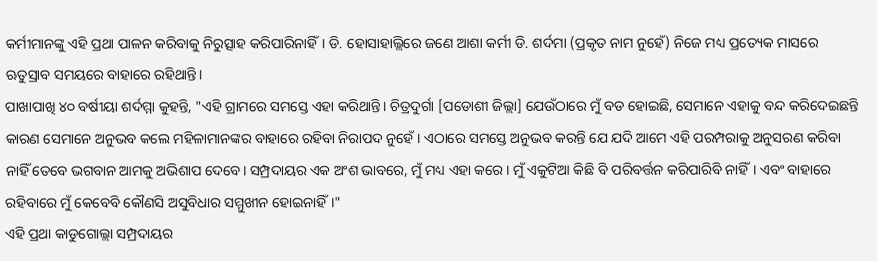କର୍ମୀମାନଙ୍କୁ ଏହି ପ୍ରଥା ପାଳନ କରିବାକୁ ନିରୁତ୍ସାହ କରିପାରିନାହିଁ। ଡି. ହୋସାହାଲ୍ଲିରେ ଜଣେ ଆଶା କର୍ମୀ ଡି. ଶର୍ଦମା (ପ୍ରକୃତ ନାମ ନୁହେଁ) ନିଜେ ମଧ୍ୟ ପ୍ରତ୍ୟେକ ମାସରେ ଋତୁସ୍ରାବ ସମୟରେ ବାହାରେ ରହିଥାନ୍ତି।
ପାଖାପାଖି ୪୦ ବର୍ଷୀୟା ଶର୍ଦମ୍ମା କୁହନ୍ତି, "ଏହି ଗ୍ରାମରେ ସମସ୍ତେ ଏହା କରିଥାନ୍ତି। ଚିତ୍ରଦୁର୍ଗା [ପଡୋଶୀ ଜିଲ୍ଲା] ଯେଉଁଠାରେ ମୁଁ ବଡ ହୋଇଛି, ସେମାନେ ଏହାକୁ ବନ୍ଦ କରିଦେଇଛନ୍ତି କାରଣ ସେମାନେ ଅନୁଭବ କଲେ ମହିଳାମାନଙ୍କର ବାହାରେ ରହିବା ନିରାପଦ ନୁହେଁ। ଏଠାରେ ସମସ୍ତେ ଅନୁଭବ କରନ୍ତି ଯେ ଯଦି ଆମେ ଏହି ପରମ୍ପରାକୁ ଅନୁସରଣ କରିବା ନାହିଁ ତେବେ ଭଗବାନ ଆମକୁ ଅଭିଶାପ ଦେବେ। ସମ୍ପ୍ରଦାୟର ଏକ ଅଂଶ ଭାବରେ, ମୁଁ ମଧ୍ୟ ଏହା କରେ। ମୁଁ ଏକୁଟିଆ କିଛି ବି ପରିବର୍ତ୍ତନ କରିପାରିବି ନାହିଁ। ଏବଂ ବାହାରେ ରହିବାରେ ମୁଁ କେବେବି କୌଣସି ଅସୁବିଧାର ସମ୍ମୁଖୀନ ହୋଇନାହିଁ।"
ଏହି ପ୍ରଥା କାଡୁଗୋଲ୍ଲା ସମ୍ପ୍ରଦାୟର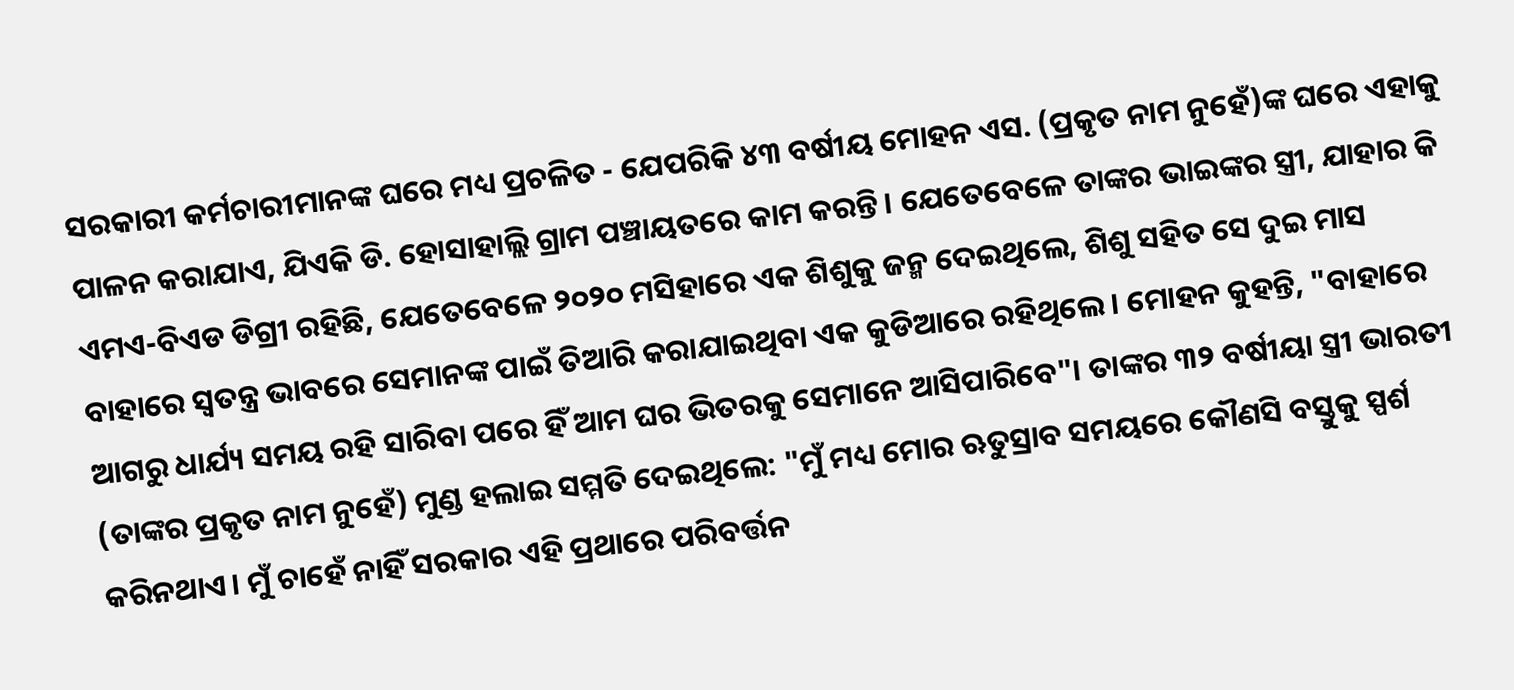ସରକାରୀ କର୍ମଚାରୀମାନଙ୍କ ଘରେ ମଧ୍ୟ ପ୍ରଚଳିତ - ଯେପରିକି ୪୩ ବର୍ଷୀୟ ମୋହନ ଏସ. (ପ୍ରକୃତ ନାମ ନୁହେଁ)ଙ୍କ ଘରେ ଏହାକୁ ପାଳନ କରାଯାଏ, ଯିଏକି ଡି. ହୋସାହାଲ୍ଲି ଗ୍ରାମ ପଞ୍ଚାୟତରେ କାମ କରନ୍ତି। ଯେତେବେଳେ ତାଙ୍କର ଭାଇଙ୍କର ସ୍ତ୍ରୀ, ଯାହାର କି ଏମଏ-ବିଏଡ ଡିଗ୍ରୀ ରହିଛି, ଯେତେବେଳେ ୨୦୨୦ ମସିହାରେ ଏକ ଶିଶୁକୁ ଜନ୍ମ ଦେଇଥିଲେ, ଶିଶୁ ସହିତ ସେ ଦୁଇ ମାସ ବାହାରେ ସ୍ୱତନ୍ତ୍ର ଭାବରେ ସେମାନଙ୍କ ପାଇଁ ତିଆରି କରାଯାଇଥିବା ଏକ କୁଡିଆରେ ରହିଥିଲେ। ମୋହନ କୁହନ୍ତି, "ବାହାରେ ଆଗରୁ ଧାର୍ଯ୍ୟ ସମୟ ରହି ସାରିବା ପରେ ହିଁ ଆମ ଘର ଭିତରକୁ ସେମାନେ ଆସିପାରିବେ"। ତାଙ୍କର ୩୨ ବର୍ଷୀୟା ସ୍ତ୍ରୀ ଭାରତୀ (ତାଙ୍କର ପ୍ରକୃତ ନାମ ନୁହେଁ) ମୁଣ୍ଡ ହଲାଇ ସମ୍ମତି ଦେଇଥିଲେ: "ମୁଁ ମଧ୍ୟ ମୋର ଋତୁସ୍ରାବ ସମୟରେ କୌଣସି ବସ୍ତୁକୁ ସ୍ପର୍ଶ କରିନଥାଏ। ମୁଁ ଚାହେଁ ନାହିଁ ସରକାର ଏହି ପ୍ରଥାରେ ପରିବର୍ତ୍ତନ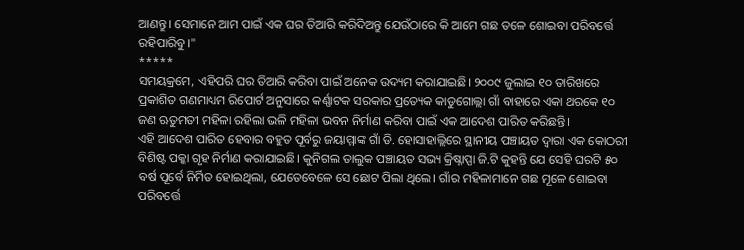ଆଣନ୍ତୁ। ସେମାନେ ଆମ ପାଇଁ ଏକ ଘର ତିଆରି କରିଦିଅନ୍ତୁ ଯେଉଁଠାରେ କି ଆମେ ଗଛ ତଳେ ଶୋଇବା ପରିବର୍ତ୍ତେ ରହିପାରିବୁ।"
*****
ସମୟକ୍ରମେ, ଏହିପରି ଘର ତିଆରି କରିବା ପାଇଁ ଅନେକ ଉଦ୍ୟମ କରାଯାଇଛି। ୨୦୦୯ ଜୁଲାଇ ୧୦ ତାରିଖରେ ପ୍ରକାଶିତ ଗଣମାଧ୍ୟମ ରିପୋର୍ଟ ଅନୁସାରେ କର୍ଣ୍ଣାଟକ ସରକାର ପ୍ରତ୍ୟେକ କାଡୁଗୋଲ୍ଲା ଗାଁ ବାହାରେ ଏକା ଥରକେ ୧୦ ଜଣ ଋତୁମତୀ ମହିଳା ରହିଲା ଭଳି ମହିଳା ଭବନ ନିର୍ମାଣ କରିବା ପାଇଁ ଏକ ଆଦେଶ ପାରିତ କରିଛନ୍ତି।
ଏହି ଆଦେଶ ପାରିତ ହେବାର ବହୁତ ପୂର୍ବରୁ ଜୟାମ୍ମାଙ୍କ ଗାଁ ଡି. ହୋସାହାଲ୍ଲିରେ ସ୍ଥାନୀୟ ପଞ୍ଚାୟତ ଦ୍ୱାରା ଏକ କୋଠରୀ ବିଶିଷ୍ଟ ପକ୍କା ଗୃହ ନିର୍ମାଣ କରାଯାଇଛି। କୁନିଗଲ ତାଲୁକ ପଞ୍ଚାୟତ ସଭ୍ୟ କ୍ରିଷ୍ନାପ୍ପା ଜି.ଟି କୁହନ୍ତି ଯେ ସେହି ଘରଟି ୫୦ ବର୍ଷ ପୂର୍ବେ ନିର୍ମିତ ହୋଇଥିଲା, ଯେତେବେଳେ ସେ ଛୋଟ ପିଲା ଥିଲେ। ଗାଁର ମହିଳାମାନେ ଗଛ ମୂଳେ ଶୋଇବା ପରିବର୍ତ୍ତେ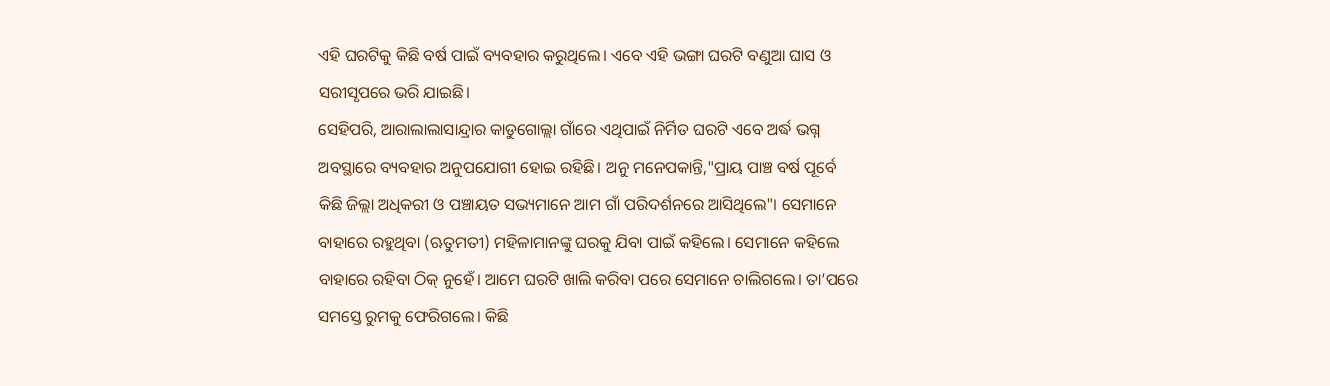ଏହି ଘରଟିକୁ କିଛି ବର୍ଷ ପାଇଁ ବ୍ୟବହାର କରୁଥିଲେ। ଏବେ ଏହି ଭଙ୍ଗା ଘରଟି ବଣୁଆ ଘାସ ଓ ସରୀସୃପରେ ଭରି ଯାଇଛି।
ସେହିପରି, ଆରାଲାଲାସାନ୍ଦ୍ରାର କାଡୁଗୋଲ୍ଲା ଗାଁରେ ଏଥିପାଇଁ ନିର୍ମିତ ଘରଟି ଏବେ ଅର୍ଦ୍ଧ ଭଗ୍ନ ଅବସ୍ଥାରେ ବ୍ୟବହାର ଅନୁପଯୋଗୀ ହୋଇ ରହିଛି। ଅନୁ ମନେପକାନ୍ତି,"ପ୍ରାୟ ପାଞ୍ଚ ବର୍ଷ ପୂର୍ବେ କିଛି ଜିଲ୍ଲା ଅଧିକରୀ ଓ ପଞ୍ଚାୟତ ସଭ୍ୟମାନେ ଆମ ଗାଁ ପରିଦର୍ଶନରେ ଆସିଥିଲେ"। ସେମାନେ ବାହାରେ ରହୁଥିବା (ଋତୁମତୀ) ମହିଳାମାନଙ୍କୁ ଘରକୁ ଯିବା ପାଇଁ କହିଲେ। ସେମାନେ କହିଲେ ବାହାରେ ରହିବା ଠିକ୍ ନୁହେଁ। ଆମେ ଘରଟି ଖାଲି କରିବା ପରେ ସେମାନେ ଚାଲିଗଲେ। ତା’ପରେ ସମସ୍ତେ ରୁମକୁ ଫେରିଗଲେ। କିଛି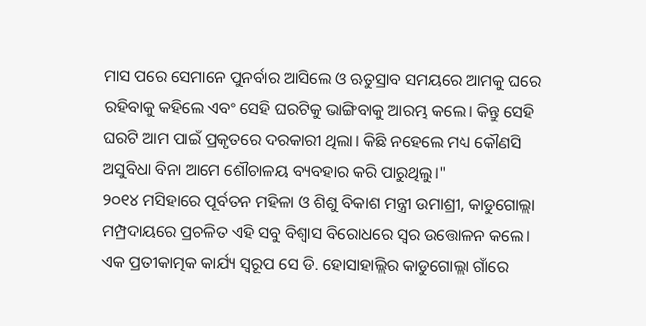ମାସ ପରେ ସେମାନେ ପୁନର୍ବାର ଆସିଲେ ଓ ଋତୁସ୍ରାବ ସମୟରେ ଆମକୁ ଘରେ ରହିବାକୁ କହିଲେ ଏବଂ ସେହି ଘରଟିକୁ ଭାଙ୍ଗିବାକୁ ଆରମ୍ଭ କଲେ। କିନ୍ତୁ ସେହି ଘରଟି ଆମ ପାଇଁ ପ୍ରକୃତରେ ଦରକାରୀ ଥିଲା। କିଛି ନହେଲେ ମଧ୍ୟ କୌଣସି ଅସୁବିଧା ବିନା ଆମେ ଶୌଚାଳୟ ବ୍ୟବହାର କରି ପାରୁଥିଲୁ।"
୨୦୧୪ ମସିହାରେ ପୂର୍ବତନ ମହିଳା ଓ ଶିଶୁ ବିକାଶ ମନ୍ତ୍ରୀ ଉମାଶ୍ରୀ, କାଡୁଗୋଲ୍ଲା ମମ୍ପ୍ରଦାୟରେ ପ୍ରଚଳିତ ଏହି ସବୁ ବିଶ୍ୱାସ ବିରୋଧରେ ସ୍ୱର ଉତ୍ତୋଳନ କଲେ। ଏକ ପ୍ରତୀକାତ୍ମକ କାର୍ଯ୍ୟ ସ୍ୱରୂପ ସେ ଡି. ହୋସାହାଲ୍ଲିର କାଡୁଗୋଲ୍ଲା ଗାଁରେ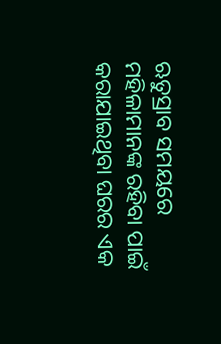ଋତୁସ୍ରାବ ସମୟରେ ମହିଳାମାନଙ୍କ ରହିବା ପାଇଁ କରାଯାଇଥିବା ଘରର ଏକ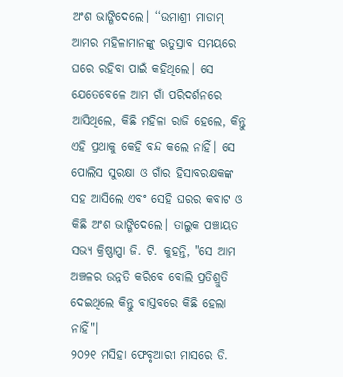ଅଂଶ ଭାଙ୍ଗିଦେଲେ। ‘‘ଉମାଶ୍ରୀ ମାଡାମ୍ ଆମର ମହିଳାମାନଙ୍କୁ ଋତୁସ୍ରାବ ସମୟରେ ଘରେ ରହିବା ପାଇଁ କହିଥିଲେ। ସେ ଯେତେବେଳେ ଆମ ଗାଁ ପରିଦର୍ଶନରେ ଆସିଥିଲେ, କିଛି ମହିଳା ରାଜି ହେଲେ, କିନ୍ତୁ ଏହି ପ୍ରଥାକୁ କେହି ବନ୍ଦ କଲେ ନାହିଁ। ସେ ପୋଲିସ ସୁରକ୍ଷା ଓ ଗାଁର ହିସାବରକ୍ଷକଙ୍କ ସହ ଆସିଲେ ଏବଂ ସେହି ଘରର କବାଟ ଓ କିଛି ଅଂଶ ଭାଙ୍ଗିଦେଲେ। ତାଲୁକ ପଞ୍ଚାୟତ ସଭ୍ୟ କ୍ରିଷ୍ଣାପ୍ପା ଜି. ଟି. କୁହନ୍ତି, "ସେ ଆମ ଅଞ୍ଚଳର ଉନ୍ନତି କରିବେ ବୋଲି ପ୍ରତିଶ୍ରୁତି ଦେଇଥିଲେ କିନ୍ତୁ ବାସ୍ତବରେ କିଛି ହେଲା ନାହିଁ"।
୨୦୨୧ ମସିହା ଫେବୃଆରୀ ମାସରେ ଡି.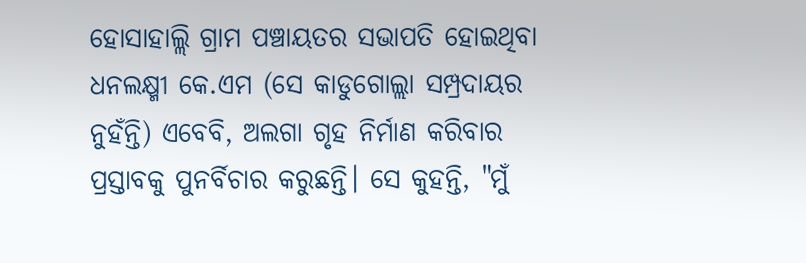ହୋସାହାଲ୍ଲି ଗ୍ରାମ ପଞ୍ଚାୟତର ସଭାପତି ହୋଇଥିବା ଧନଲକ୍ଷ୍ମୀ କେ.ଏମ (ସେ କାଡୁଗୋଲ୍ଲା ସମ୍ପ୍ରଦାୟର ନୁହଁନ୍ତି) ଏବେବି, ଅଲଗା ଗୃହ ନିର୍ମାଣ କରିବାର ପ୍ରସ୍ତାବକୁ ପୁନର୍ବିଚାର କରୁଛନ୍ତି। ସେ କୁହନ୍ତି, "ମୁଁ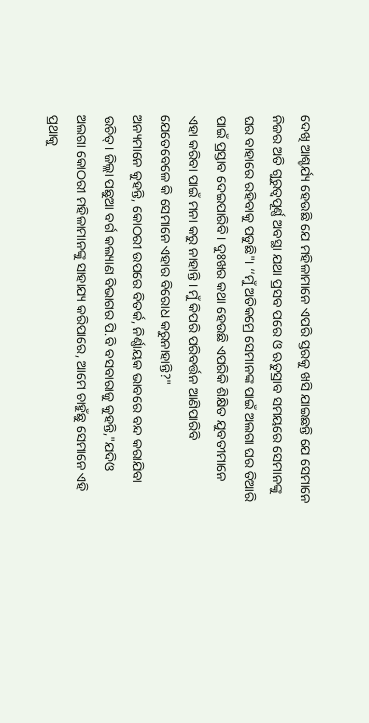ଦେଖି ଆଶ୍ଚର୍ଯ୍ୟ ହେଉଛି ଯେ ମହିଳାମାନେ ଏପରି ସ୍ତରକୁ ଖସି ଯାଇଛନ୍ତି ଯେ ସେମାନେ ନିଜର ଅତି ଗୁରୁତ୍ୱପୂର୍ଣ୍ଣ ଅବସ୍ଥା ଯଥା ପ୍ରସବ ପରେ ଓ ଋତୁସ୍ରାବ ସମୟରେ ସେମାନଙ୍କୁ ଘର ବାହାରେ ରହିବାକୁ ପଡୁଛି"। ‘‘ମୁଁ ଅତିକମ୍ରେ ସେମାନଙ୍କ ପାଇଁ ଅଲଗା ଘର ତିଆରି ପାଇଁ ପ୍ରସ୍ତାବ ଦେଇପାରିବି। ଦୁଃଖର କଥା ହେଉଛି ଏପରିକି ଶିକ୍ଷିତ ଯୁବତୀମାନେ ଏହା କରିବା ପାଇଁ ମନା କରୁ ନାହାନ୍ତି। ମୁଁ କିପରି ପରିବର୍ତ୍ତନ ଆଣିପାରିବି ଯେତେବେଳେ କି ସେମାନେ ଏହାର ବିରୋଧ କରୁନାହାନ୍ତି?"
ଅନ୍ୟମାନେ କୁହନ୍ତି, କୋଠରୀ ଉପରେ ବିତର୍କ, ନିର୍ଣ୍ଣାୟକ ଭାବରେ ବନ୍ଦ କରାଯିବା ଉଚିତ୍। ଜିଲ୍ଲା ପଛୁଆ ବର୍ଗ କଲ୍ୟାଣ ବିଭାଗର ପି.ବି ବସବାରାଜୁ କୁହନ୍ତି,"ଯଦିଓ ଅଲଗା କୋଠରୀ ମହିଳାମାନଙ୍କୁ ସାହାଯ୍ୟ କରିପାରେ, ଆମେ ଚାହୁଁଛୁ ସେମାନେ ଏହି ପ୍ରଥାକୁ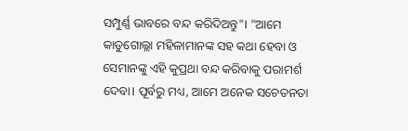ସମ୍ପୁର୍ଣ୍ଣ ଭାବରେ ବନ୍ଦ କରିଦିଅନ୍ତୁ"। "ଆମେ କାଡୁଗୋଲ୍ଲା ମହିଳାମାନଙ୍କ ସହ କଥା ହେବା ଓ ସେମାନଙ୍କୁ ଏହି କୁପ୍ରଥା ବନ୍ଦ କରିବାକୁ ପରାମର୍ଶ ଦେବା। ପୂର୍ବରୁ ମଧ୍ୟ, ଆମେ ଅନେକ ସଚେତନତା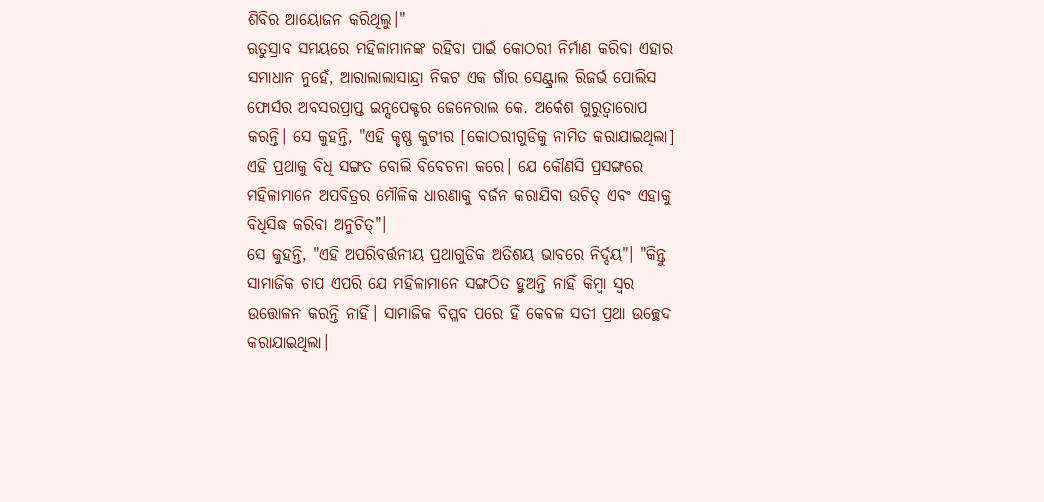ଶିବିର ଆୟୋଜନ କରିଥିଲୁ।"
ଋତୁସ୍ରାବ ସମୟରେ ମହିଳାମାନଙ୍କ ରହିବା ପାଇଁ କୋଠରୀ ନିର୍ମାଣ କରିବା ଏହାର ସମାଧାନ ନୁହେଁ, ଆରାଲାଲାସାନ୍ଦ୍ରା ନିକଟ ଏକ ଗାଁର ସେଣ୍ଟ୍ରାଲ ରିଜର୍ଭ ପୋଲିସ ଫୋର୍ସର ଅବସରପ୍ରାପ୍ତ ଇନ୍ସପେକ୍ଟର ଜେନେରାଲ କେ. ଅର୍କେଶ ଗୁରୁତ୍ୱାରୋପ କରନ୍ତି। ସେ କୁହନ୍ତି, "ଏହି କୃଷ୍ଣ କୁଟୀର [କୋଠରୀଗୁଡିକୁ ନାମିତ କରାଯାଇଥିଲା] ଏହି ପ୍ରଥାକୁ ବିଧି ସଙ୍ଗତ ବୋଲି ବିବେଚନା କରେ। ଯେ କୌଣସି ପ୍ରସଙ୍ଗରେ ମହିଳାମାନେ ଅପବିତ୍ରର ମୌଳିକ ଧାରଣାକୁ ବର୍ଜନ କରାଯିବା ଉଚିତ୍ ଏବଂ ଏହାକୁ ବିଧିସିଦ୍ଧ କରିବା ଅନୁଚିତ୍"।
ସେ କୁହନ୍ତି, "ଏହି ଅପରିବର୍ତ୍ତନୀୟ ପ୍ରଥାଗୁଡିକ ଅତିଶୟ ଭାବରେ ନିର୍ଦ୍ଦୟ"। "କିନ୍ତୁ ସାମାଜିକ ଚାପ ଏପରି ଯେ ମହିଳାମାନେ ସଙ୍ଗଠିତ ହୁଅନ୍ତି ନାହିଁ କିମ୍ବା ସ୍ୱର ଉତ୍ତୋଳନ କରନ୍ତି ନାହିଁ। ସାମାଜିକ ବିପ୍ଳବ ପରେ ହିଁ କେବଳ ସତୀ ପ୍ରଥା ଉଚ୍ଛେଦ କରାଯାଇଥିଲା।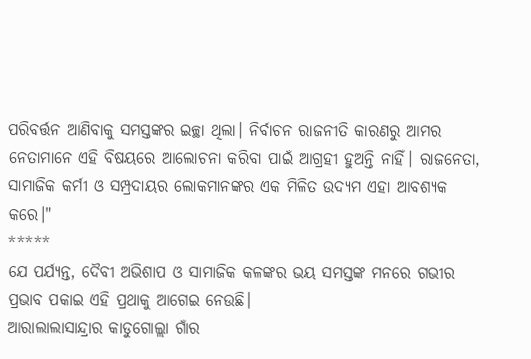ପରିବର୍ତ୍ତନ ଆଣିବାକୁ ସମସ୍ତଙ୍କର ଇଚ୍ଛା ଥିଲା। ନିର୍ବାଚନ ରାଜନୀତି କାରଣରୁ ଆମର ନେତାମାନେ ଏହି ବିଷୟରେ ଆଲୋଚନା କରିବା ପାଇଁ ଆଗ୍ରହୀ ହୁଅନ୍ତି ନାହିଁ। ରାଜନେତା, ସାମାଜିକ କର୍ମୀ ଓ ସମ୍ପ୍ରଦାୟର ଲୋକମାନଙ୍କର ଏକ ମିଳିତ ଉଦ୍ୟମ ଏହା ଆବଶ୍ୟକ କରେ।"
*****
ଯେ ପର୍ଯ୍ୟନ୍ତ, ଦୈବୀ ଅଭିଶାପ ଓ ସାମାଜିକ କଳଙ୍କର ଭୟ ସମସ୍ତଙ୍କ ମନରେ ଗଭୀର ପ୍ରଭାବ ପକାଇ ଏହି ପ୍ରଥାକୁ ଆଗେଇ ନେଉଛି।
ଆରାଲାଲାସାନ୍ଦ୍ରାର କାଡୁଗୋଲ୍ଲା ଗାଁର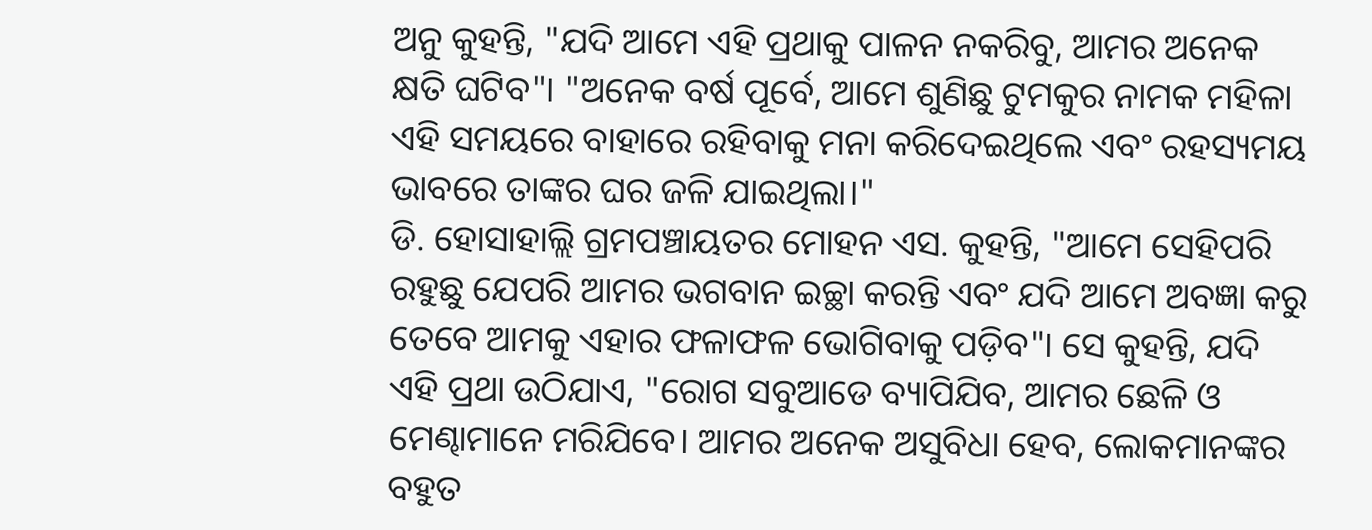ଅନୁ କୁହନ୍ତି, "ଯଦି ଆମେ ଏହି ପ୍ରଥାକୁ ପାଳନ ନକରିବୁ, ଆମର ଅନେକ କ୍ଷତି ଘଟିବ"। "ଅନେକ ବର୍ଷ ପୂର୍ବେ, ଆମେ ଶୁଣିଛୁ ଟୁମକୁର ନାମକ ମହିଳା ଏହି ସମୟରେ ବାହାରେ ରହିବାକୁ ମନା କରିଦେଇଥିଲେ ଏବଂ ରହସ୍ୟମୟ ଭାବରେ ତାଙ୍କର ଘର ଜଳି ଯାଇଥିଲା।"
ଡି. ହୋସାହାଲ୍ଲି ଗ୍ରମପଞ୍ଚାୟତର ମୋହନ ଏସ. କୁହନ୍ତି, "ଆମେ ସେହିପରି ରହୁଛୁ ଯେପରି ଆମର ଭଗବାନ ଇଚ୍ଛା କରନ୍ତି ଏବଂ ଯଦି ଆମେ ଅବଜ୍ଞା କରୁ ତେବେ ଆମକୁ ଏହାର ଫଳାଫଳ ଭୋଗିବାକୁ ପଡ଼ିବ"। ସେ କୁହନ୍ତି, ଯଦି ଏହି ପ୍ରଥା ଉଠିଯାଏ, "ରୋଗ ସବୁଆଡେ ବ୍ୟାପିଯିବ, ଆମର ଛେଳି ଓ ମେଣ୍ଢାମାନେ ମରିଯିବେ। ଆମର ଅନେକ ଅସୁବିଧା ହେବ, ଲୋକମାନଙ୍କର ବହୁତ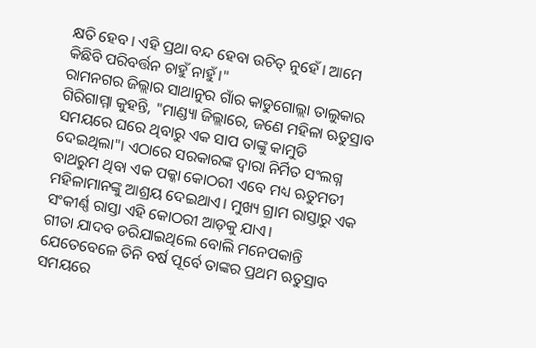କ୍ଷତି ହେବ। ଏହି ପ୍ରଥା ବନ୍ଦ ହେବା ଉଚିତ୍ ନୁହେଁ। ଆମେ କିଛିବି ପରିବର୍ତ୍ତନ ଚାହୁଁ ନାହୁଁ।"
ରାମନଗର ଜିଲ୍ଲାର ସାଥାନୁର ଗାଁର କାଡୁଗୋଲ୍ଲା ତାଲୁକାର ଗିରିଗାମ୍ମା କୁହନ୍ତି, "ମାଣ୍ଡ୍ୟା ଜିଲ୍ଲାରେ, ଜଣେ ମହିଳା ଋତୁସ୍ରାବ ସମୟରେ ଘରେ ଥିବାରୁ ଏକ ସାପ ତାଙ୍କୁ କାମୁଡି ଦେଇଥିଲା"। ଏଠାରେ ସରକାରଙ୍କ ଦ୍ୱାରା ନିର୍ମିତ ସଂଲଗ୍ନ ବାଥରୁମ ଥିବା ଏକ ପକ୍କା କୋଠରୀ ଏବେ ମଧ୍ୟ ଋତୁମତୀ ମହିଳାମାନଙ୍କୁ ଆଶ୍ରୟ ଦେଇଥାଏ। ମୁଖ୍ୟ ଗ୍ରାମ ରାସ୍ତାରୁ ଏକ ସଂକୀର୍ଣ୍ଣ ରାସ୍ତା ଏହି କୋଠରୀ ଆଡ଼କୁ ଯାଏ।
ଗୀତା ଯାଦବ ଡରିଯାଇଥିଲେ ବୋଲି ମନେପକାନ୍ତି ଯେତେବେଳେ ତିନି ବର୍ଷ ପୂର୍ବେ ତାଙ୍କର ପ୍ରଥମ ଋତୁସ୍ରାବ ସମୟରେ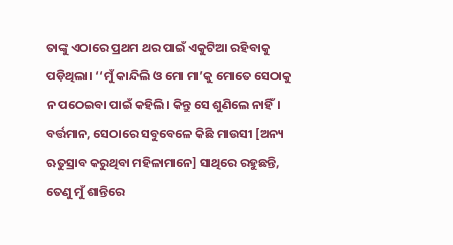ତାଙ୍କୁ ଏଠାରେ ପ୍ରଥମ ଥର ପାଇଁ ଏକୁଟିଆ ରହିବାକୁ ପଡ଼ିଥିଲା। ‘‘ମୁଁ କାନ୍ଦିଲି ଓ ମୋ ମା’କୁ ମୋତେ ସେଠାକୁ ନ ପଠେଇବା ପାଇଁ କହିଲି। କିନ୍ତୁ ସେ ଶୁଣିଲେ ନାହିଁ। ବର୍ତ୍ତମାନ, ସେଠାରେ ସବୁବେଳେ କିଛି ମାଉସୀ [ଅନ୍ୟ ଋତୁସ୍ରାବ କରୁଥିବା ମହିଳାମାନେ] ସାଥିରେ ରହୁଛନ୍ତି, ତେଣୁ ମୁଁ ଶାନ୍ତିରେ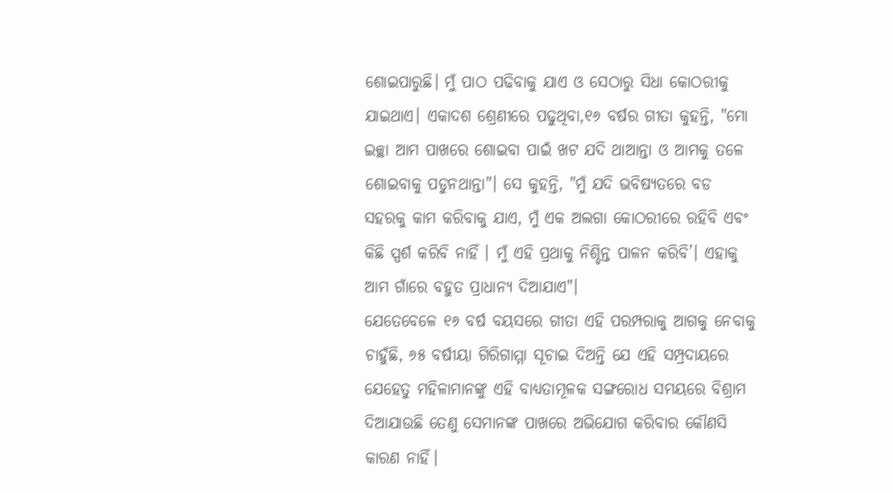ଶୋଇପାରୁଛି। ମୁଁ ପାଠ ପଢିବାକୁ ଯାଏ ଓ ସେଠାରୁ ସିଧା କୋଠରୀକୁ ଯାଇଥାଏ। ଏକାଦଶ ଶ୍ରେଣୀରେ ପଢୁଥିବା,୧୬ ବର୍ଷର ଗୀତା କୁହନ୍ତି, "ମୋ ଇଚ୍ଛା ଆମ ପାଖରେ ଶୋଇବା ପାଇଁ ଖଟ ଯଦି ଥାଆନ୍ତା ଓ ଆମକୁ ତଳେ ଶୋଇବାକୁ ପଡୁନଥାନ୍ତା"। ସେ କୁହନ୍ତି, "ମୁଁ ଯଦି ଭବିଷ୍ୟତରେ ବଡ ସହରକୁ କାମ କରିବାକୁ ଯାଏ, ମୁଁ ଏକ ଅଲଗା କୋଠରୀରେ ରହିବି ଏବଂ କିଛି ସ୍ପର୍ଶ କରିବି ନାହିଁ । ମୁଁ ଏହି ପ୍ରଥାକୁ ନିଶ୍ଚିନ୍ତ ପାଳନ କରିବି’। ଏହାକୁ ଆମ ଗାଁରେ ବହୁତ ପ୍ରାଧାନ୍ୟ ଦିଆଯାଏ"।
ଯେତେବେଳେ ୧୬ ବର୍ଷ ବୟସରେ ଗୀତା ଏହି ପରମ୍ପରାକୁ ଆଗକୁ ନେବାକୁ ଚାହୁଁଛି, ୬୫ ବର୍ଷୀୟା ଗିରିଗାମ୍ମା ସୂଚାଇ ଦିଅନ୍ତି ଯେ ଏହି ସମ୍ପ୍ରଦାୟରେ ଯେହେତୁ ମହିଳାମାନଙ୍କୁ ଏହି ବାଧ୍ୟତାମୂଳକ ସଙ୍ଗରୋଧ ସମୟରେ ବିଶ୍ରାମ ଦିଆଯାଉଛି ତେଣୁ ସେମାନଙ୍କ ପାଖରେ ଅଭିଯୋଗ କରିବାର କୌଣସି କାରଣ ନାହିଁ।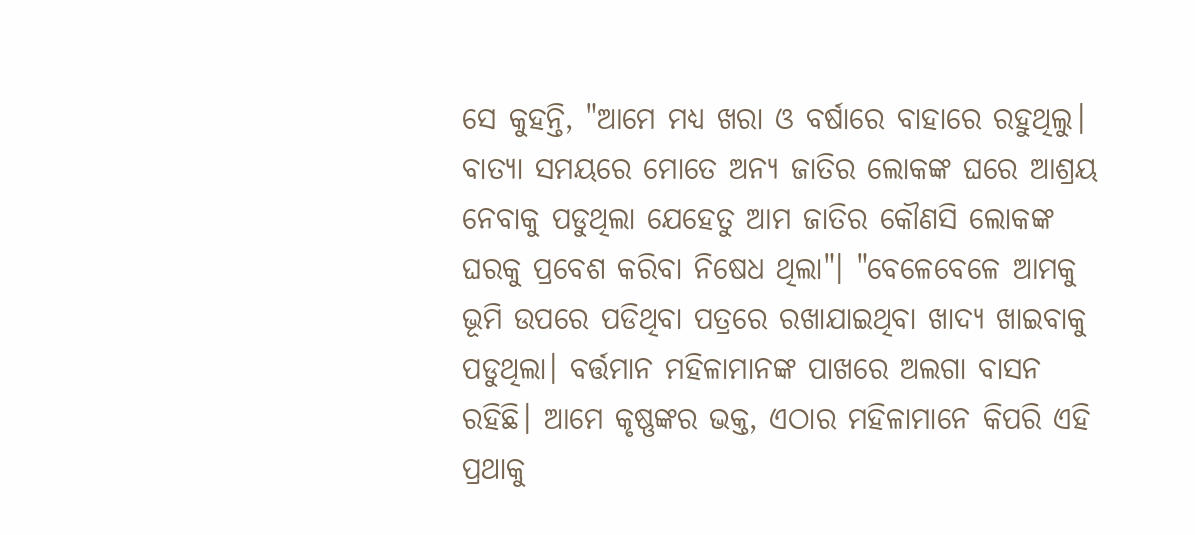ସେ କୁହନ୍ତି, "ଆମେ ମଧ୍ୟ ଖରା ଓ ବର୍ଷାରେ ବାହାରେ ରହୁଥିଲୁ। ବାତ୍ୟା ସମୟରେ ମୋତେ ଅନ୍ୟ ଜାତିର ଲୋକଙ୍କ ଘରେ ଆଶ୍ରୟ ନେବାକୁ ପଡୁଥିଲା ଯେହେତୁ ଆମ ଜାତିର କୌଣସି ଲୋକଙ୍କ ଘରକୁ ପ୍ରବେଶ କରିବା ନିଷେଧ ଥିଲା"। "ବେଳେବେଳେ ଆମକୁ ଭୂମି ଉପରେ ପଡିଥିବା ପତ୍ରରେ ରଖାଯାଇଥିବା ଖାଦ୍ୟ ଖାଇବାକୁ ପଡୁଥିଲା। ବର୍ତ୍ତମାନ ମହିଳାମାନଙ୍କ ପାଖରେ ଅଲଗା ବାସନ ରହିଛି। ଆମେ କୃଷ୍ଣଙ୍କର ଭକ୍ତ, ଏଠାର ମହିଳାମାନେ କିପରି ଏହି ପ୍ରଥାକୁ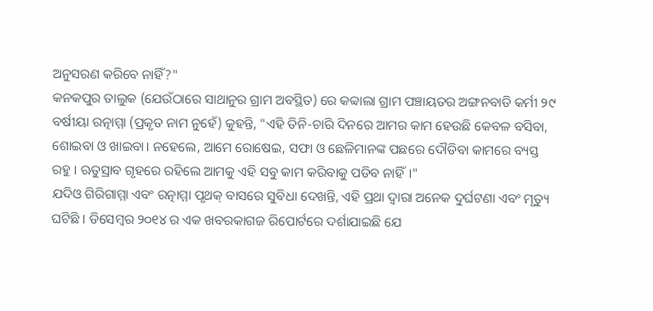ଅନୁସରଣ କରିବେ ନାହିଁ?"
କନକପୁର ତାଲୁକ (ଯେଉଁଠାରେ ସାଥାନୁର ଗ୍ରାମ ଅବସ୍ଥିତ) ରେ କବ୍ବାଲା ଗ୍ରାମ ପଞ୍ଚାୟତର ଅଙ୍ଗନବାଡି କର୍ମୀ ୨୯ ବର୍ଷୀୟା ରତ୍ନାମ୍ମା (ପ୍ରକୃତ ନାମ ନୁହେଁ) କୁହନ୍ତି, "ଏହି ତିନି-ଚାରି ଦିନରେ ଆମର କାମ ହେଉଛି କେବଳ ବସିବା, ଶୋଇବା ଓ ଖାଇବା। ନହେଲେ, ଆମେ ରୋଷେଇ, ସଫା ଓ ଛେଳିମାନଙ୍କ ପଛରେ ଦୌଡିବା କାମରେ ବ୍ୟସ୍ତ ରହୁ। ଋତୁସ୍ରାବ ଗୃହରେ ରହିଲେ ଆମକୁ ଏହି ସବୁ କାମ କରିବାକୁ ପଡିବ ନାହିଁ।"
ଯଦିଓ ଗିରିଗାମ୍ମା ଏବଂ ରତ୍ନାମ୍ମା ପୃଥକ୍ ବାସରେ ସୁବିଧା ଦେଖନ୍ତି, ଏହି ପ୍ରଥା ଦ୍ୱାରା ଅନେକ ଦୁର୍ଘଟଣା ଏବଂ ମୃତ୍ୟୁ ଘଟିଛି । ଡିସେମ୍ବର ୨୦୧୪ ର ଏକ ଖବରକାଗଜ ରିପୋର୍ଟରେ ଦର୍ଶାଯାଇଛି ଯେ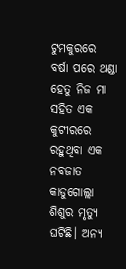ଟୁମକୁରରେ ବର୍ଷା ପରେ ଥଣ୍ଡା ହେତୁ ନିଜ ମା ସହିତ ଏକ କୁଟୀରରେ ରହୁଥିବା ଏକ ନବଜାତ କାଡୁଗୋଲ୍ଲା ଶିଶୁର ମୃତ୍ୟୁ ଘଟିଛି। ଅନ୍ୟ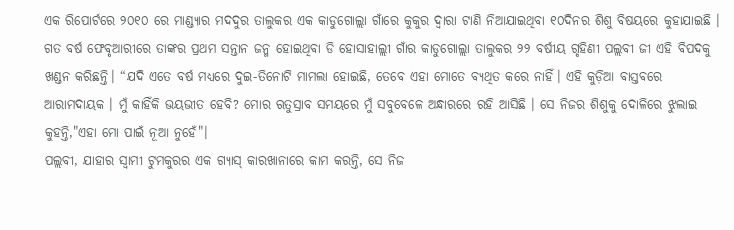ଏକ ରିପୋର୍ଟରେ ୨୦୧୦ ରେ ମାଣ୍ଡ୍ୟାର ମଦଦୁର ତାଲୁକର ଏକ କାଡୁଗୋଲ୍ଲା ଗାଁରେ କୁକୁର ଦ୍ୱାରା ଟାଣି ନିଆଯାଇଥିବା ୧୦ଦିନର ଶିଶୁ ବିଷୟରେ କୁହାଯାଇଛି ।
ଗତ ବର୍ଷ ଫେବୃଆରୀରେ ତାଙ୍କର ପ୍ରଥମ ସନ୍ତାନ ଜନ୍ମ ହୋଇଥିବା ଡି ହୋସାହାଲ୍ଲୀ ଗାଁର କାଡୁଗୋଲ୍ଲା ତାଲୁକର ୨୨ ବର୍ଷୀୟ ଗୃହିଣୀ ପଲ୍ଲବୀ ଜୀ ଏହି ବିପଦକୁ ଖଣ୍ଡନ କରିଛନ୍ତି। “ଯଦି ଏତେ ବର୍ଷ ମଧ୍ୟରେ ଦୁଇ-ତିନୋଟି ମାମଲା ହୋଇଛି, ତେବେ ଏହା ମୋତେ ବ୍ୟଥିତ କରେ ନାହିଁ। ଏହି କୁଡ଼ିଆ ବାସ୍ତବରେ ଆରାମଦାୟକ । ମୁଁ କାହିଁକି ଭୟଭୀତ ହେବି? ମୋର ଋତୁସ୍ରାବ ସମୟରେ ମୁଁ ସବୁବେଳେ ଅନ୍ଧାରରେ ରହି ଆସିଛି । ସେ ନିଜର ଶିଶୁକୁ ଦୋଳିରେ ଝୁଲାଇ କୁହନ୍ତି,"ଏହା ମୋ ପାଇଁ ନୂଆ ନୁହେଁ"।
ପଲ୍ଲବୀ, ଯାହାର ସ୍ୱାମୀ ଟୁମକୁରର ଏକ ଗ୍ୟାସ୍ କାରଖାନାରେ କାମ କରନ୍ତି, ସେ ନିଜ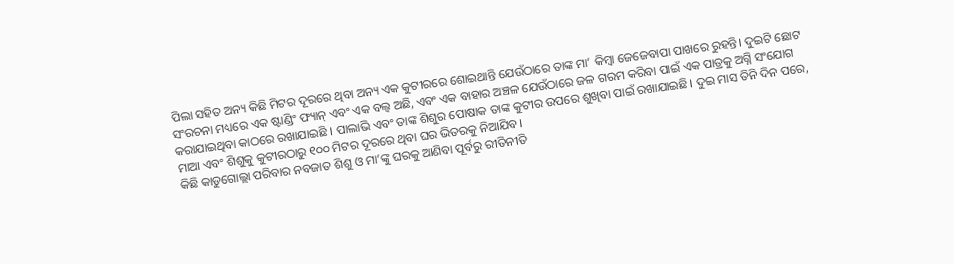ପିଲା ସହିତ ଅନ୍ୟ କିଛି ମିଟର ଦୂରରେ ଥିବା ଅନ୍ୟ ଏକ କୁଟୀରରେ ଶୋଇଥାନ୍ତି ଯେଉଁଠାରେ ତାଙ୍କ ମା’ କିମ୍ବା ଜେଜେବାପା ପାଖରେ ରୁହନ୍ତି। ଦୁଇଟି ଛୋଟ ସଂରଚନା ମଧ୍ୟରେ ଏକ ଷ୍ଟାଣ୍ଡିଂ ଫ୍ୟାନ୍ ଏବଂ ଏକ ବଲ୍ବ ଅଛି, ଏବଂ ଏକ ବାହାର ଅଞ୍ଚଳ ଯେଉଁଠାରେ ଜଳ ଗରମ କରିବା ପାଇଁ ଏକ ପାତ୍ରକୁ ଅଗ୍ନି ସଂଯୋଗ କରାଯାଇଥିବା କାଠରେ ରଖାଯାଇଛି । ପାଲାଭି ଏବଂ ତାଙ୍କ ଶିଶୁର ପୋଷାକ ତାଙ୍କ କୁଟୀର ଉପରେ ଶୁଖିବା ପାଇଁ ରଖାଯାଇଛି। ଦୁଇ ମାସ ତିନି ଦିନ ପରେ, ମାଆ ଏବଂ ଶିଶୁକୁ କୁଟୀରଠାରୁ ୧୦୦ ମିଟର ଦୂରରେ ଥିବା ଘର ଭିତରକୁ ନିଆଯିବ।
କିଛି କାଡୁଗୋଲ୍ଲା ପରିବାର ନବଜାତ ଶିଶୁ ଓ ମା’ଙ୍କୁ ଘରକୁ ଆଣିବା ପୂର୍ବରୁ ରୀତିନୀତି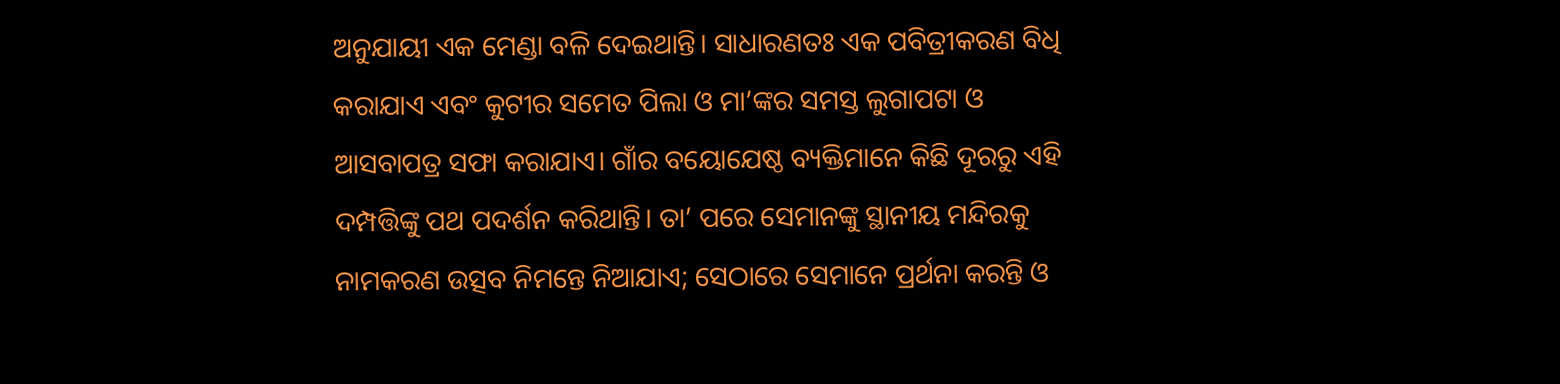ଅନୁଯାୟୀ ଏକ ମେଣ୍ଡା ବଳି ଦେଇଥାନ୍ତି। ସାଧାରଣତଃ ଏକ ପବିତ୍ରୀକରଣ ବିଧି କରାଯାଏ ଏବଂ କୁଟୀର ସମେତ ପିଲା ଓ ମା’ଙ୍କର ସମସ୍ତ ଲୁଗାପଟା ଓ ଆସବାପତ୍ର ସଫା କରାଯାଏ। ଗାଁର ବୟୋଯେଷ୍ଠ ବ୍ୟକ୍ତିମାନେ କିଛି ଦୂରରୁ ଏହି ଦମ୍ପତ୍ତିଙ୍କୁ ପଥ ପଦର୍ଶନ କରିଥାନ୍ତି। ତା’ ପରେ ସେମାନଙ୍କୁ ସ୍ଥାନୀୟ ମନ୍ଦିରକୁ ନାମକରଣ ଉତ୍ସବ ନିମନ୍ତେ ନିଆଯାଏ; ସେଠାରେ ସେମାନେ ପ୍ରର୍ଥନା କରନ୍ତି ଓ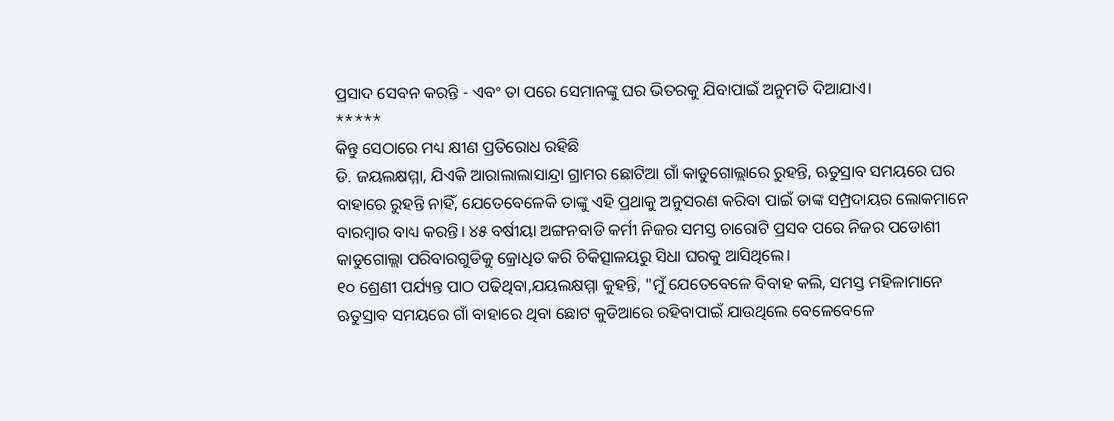ପ୍ରସାଦ ସେବନ କରନ୍ତି - ଏବଂ ତା ପରେ ସେମାନଙ୍କୁ ଘର ଭିତରକୁ ଯିବାପାଇଁ ଅନୁମତି ଦିଆଯାଏ।
*****
କିନ୍ତୁ ସେଠାରେ ମଧ୍ୟ କ୍ଷୀଣ ପ୍ରତିରୋଧ ରହିଛି
ଡି. ଜୟଲକ୍ଷମ୍ମା, ଯିଏକି ଆରାଲାଲାସାନ୍ଦ୍ରା ଗ୍ରାମର ଛୋଟିଆ ଗାଁ କାଡୁଗୋଲ୍ଲାରେ ରୁହନ୍ତି, ଋତୁସ୍ରାବ ସମୟରେ ଘର ବାହାରେ ରୁହନ୍ତି ନାହିଁ, ଯେତେବେଳେକି ତାଙ୍କୁ ଏହି ପ୍ରଥାକୁ ଅନୁସରଣ କରିବା ପାଇଁ ତାଙ୍କ ସମ୍ପ୍ରଦାୟର ଲୋକମାନେ ବାରମ୍ବାର ବାଧ୍ୟ କରନ୍ତି। ୪୫ ବର୍ଷୀୟା ଅଙ୍ଗନବାଡି କର୍ମୀ ନିଜର ସମସ୍ତ ଚାରୋଟି ପ୍ରସବ ପରେ ନିଜର ପଡୋଶୀ କାଡୁଗୋଲ୍ଲା ପରିବାରଗୁଡିକୁ କ୍ରୋଧିତ କରି ଚିକିତ୍ସାଳୟରୁ ସିଧା ଘରକୁ ଆସିଥିଲେ।
୧୦ ଶ୍ରେଣୀ ପର୍ଯ୍ୟନ୍ତ ପାଠ ପଢିଥିବା,ଯୟଲକ୍ଷମ୍ମା କୁହନ୍ତି, "ମୁଁ ଯେତେବେଳେ ବିବାହ କଲି, ସମସ୍ତ ମହିଳାମାନେ ଋତୁସ୍ରାବ ସମୟରେ ଗାଁ ବାହାରେ ଥିବା ଛୋଟ କୁଡିଆରେ ରହିବାପାଇଁ ଯାଉଥିଲେ ବେଳେବେଳେ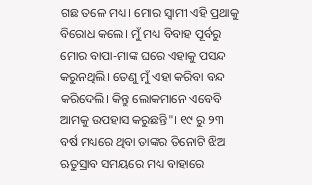ଗଛ ତଳେ ମଧ୍ୟ। ମୋର ସ୍ୱାମୀ ଏହି ପ୍ରଥାକୁ ବିରୋଧ କଲେ। ମୁଁ ମଧ୍ୟ ବିବାହ ପୂର୍ବରୁ ମୋର ବାପା-ମାଙ୍କ ଘରେ ଏହାକୁ ପସନ୍ଦ କରୁନଥିଲି। ତେଣୁ ମୁଁ ଏହା କରିବା ବନ୍ଦ କରିଦେଲି। କିନ୍ତୁ ଲୋକମାନେ ଏବେବି ଆମକୁ ଉପହାସ କରୁଛନ୍ତି"। ୧୯ ରୁ ୨୩ ବର୍ଷ ମଧ୍ୟରେ ଥିବା ତାଙ୍କର ତିନୋଟି ଝିଅ ଋତୁସ୍ରାବ ସମୟରେ ମଧ୍ୟ ବାହାରେ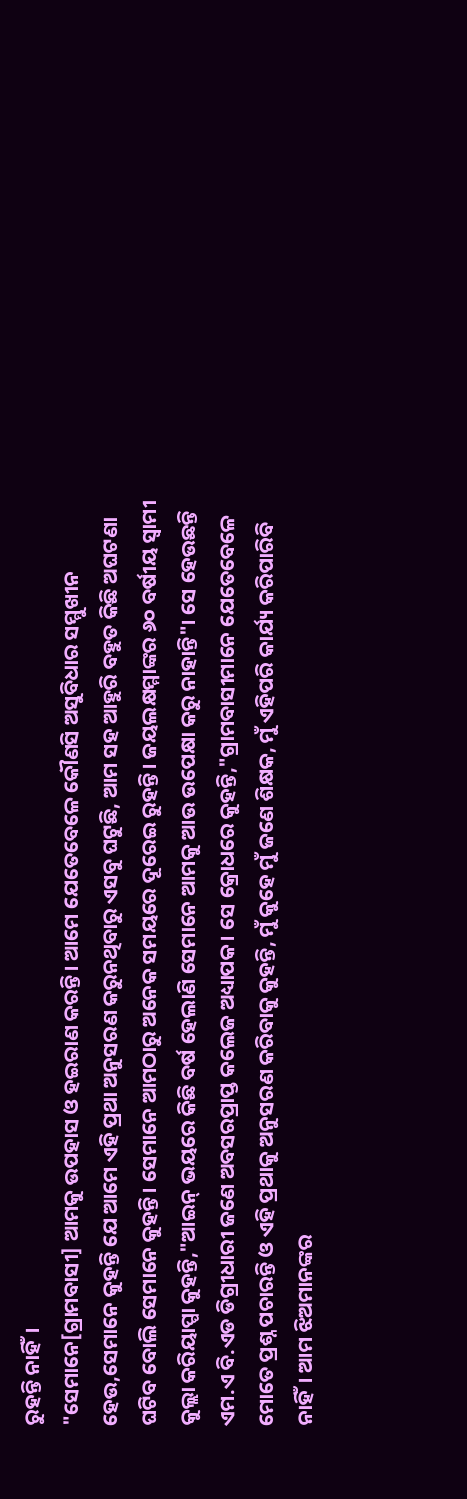ରୁହନ୍ତି ନାହିଁ।
"ସେମାନେ[ଗ୍ରାମବାସୀ] ଆମକୁ ଉପହାସ ଓ ହଇରାଣ କରନ୍ତି। ଆମେ ଯେତେବେଳେ କୌଣସି ଅସୁବିଧାର ସମ୍ମୁଖୀନ ହେଉ,ସେମାନେ କୁହନ୍ତି ଯେ ଆମେ ଏହି ପ୍ରଥା ଅନୁସରଣ କରୁନଥିବାରୁ ଏସବୁ ଘଟୁଛି, ଆମ ସହ ଆହୁରି ବହୁତ କିଛି ଅଘଟଣା ଘଟିବ ବୋଲି ସେମାନେ କୁହନ୍ତି। ସେମାନେ ଆମଠାରୁ ଅନେକ ସମୟରେ ଦୂରେଇ ରୁହନ୍ତି। ଜୟଲକ୍ଷମ୍ମାଙ୍କର ୬୦ ବର୍ଷୀୟ ସ୍ୱାମୀ କୁଲ୍ଲା କରିୟାପ୍ପା କୁହନ୍ତି,"ଆଇନ୍ ଭୟରେ କିଛି ବର୍ଷ ହେଲାଣି ସେମାନେ ଆମକୁ ଆଉ ଉପେକ୍ଷା କରୁ ନାହାନ୍ତି"। ସେ ହେଉଛନ୍ତି ଏମ.ଏ ବି.ଏଡ ଡିଗ୍ରୀଧାରୀ ଜଣେ ଅବସରପ୍ରାପ୍ତ କଲେଜ ଅଧ୍ୟାପକ। ସେ କ୍ରୋଧରେ କୁହନ୍ତି,"ଗ୍ରାମବାସୀମାନେ ଯେତେବେଳେ ମୋତେ ପ୍ରଶ୍ନ ପଚାରନ୍ତି ଓ ଏହି ପ୍ରଥାକୁ ଅନୁସରଣ କରିବାକୁ କୁହନ୍ତି, ମୁଁ କୁହେ ମୁଁ ଜଣେ ଶିକ୍ଷକ, ମୁଁ ଏହିପରି କାର୍ଯ୍ୟ କରିପାରିବି ନାହିଁ। ଆମ ଝିଅମାନଙ୍କର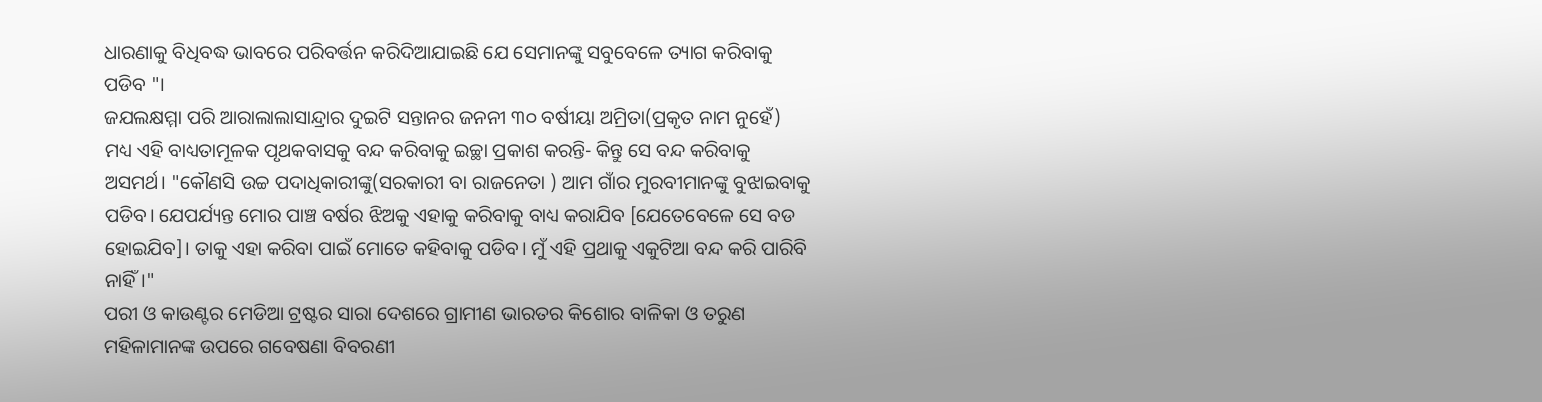ଧାରଣାକୁ ବିଧିବଦ୍ଧ ଭାବରେ ପରିବର୍ତ୍ତନ କରିଦିଆଯାଇଛି ଯେ ସେମାନଙ୍କୁ ସବୁବେଳେ ତ୍ୟାଗ କରିବାକୁ ପଡିବ "।
ଜଯଲକ୍ଷମ୍ମା ପରି ଆରାଲାଲାସାନ୍ଦ୍ରାର ଦୁଇଟି ସନ୍ତାନର ଜନନୀ ୩୦ ବର୍ଷୀୟା ଅମ୍ରିତା(ପ୍ରକୃତ ନାମ ନୁହେଁ) ମଧ୍ୟ ଏହି ବାଧ୍ୟତାମୂଳକ ପୃଥକବାସକୁ ବନ୍ଦ କରିବାକୁ ଇଚ୍ଛା ପ୍ରକାଶ କରନ୍ତି- କିନ୍ତୁ ସେ ବନ୍ଦ କରିବାକୁ ଅସମର୍ଥ। "କୌଣସି ଉଚ୍ଚ ପଦାଧିକାରୀଙ୍କୁ(ସରକାରୀ ବା ରାଜନେତା ) ଆମ ଗାଁର ମୁରବୀମାନଙ୍କୁ ବୁଝାଇବାକୁ ପଡିବ। ଯେପର୍ଯ୍ୟନ୍ତ ମୋର ପାଞ୍ଚ ବର୍ଷର ଝିଅକୁ ଏହାକୁ କରିବାକୁ ବାଧ୍ୟ କରାଯିବ [ଯେତେବେଳେ ସେ ବଡ ହୋଇଯିବ]। ତାକୁ ଏହା କରିବା ପାଇଁ ମୋତେ କହିବାକୁ ପଡିବ। ମୁଁ ଏହି ପ୍ରଥାକୁ ଏକୁଟିଆ ବନ୍ଦ କରି ପାରିବି ନାହିଁ।"
ପରୀ ଓ କାଉଣ୍ଟର ମେଡିଆ ଟ୍ରଷ୍ଟର ସାରା ଦେଶରେ ଗ୍ରାମୀଣ ଭାରତର କିଶୋର ବାଳିକା ଓ ତରୁଣ ମହିଳାମାନଙ୍କ ଉପରେ ଗବେଷଣା ବିବରଣୀ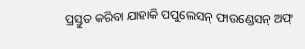ପ୍ରସ୍ତୁତ କରିବା ଯାହାକି ପପୁଲେସନ୍ ଫାଉଣ୍ଡେସନ୍ ଅଫ୍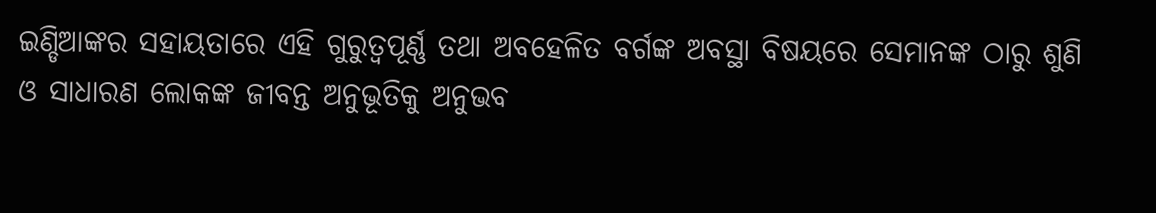ଇଣ୍ଡିଆଙ୍କର ସହାୟତାରେ ଏହି ଗୁରୁତ୍ୱପୂର୍ଣ୍ଣ ତଥା ଅବହେଳିତ ବର୍ଗଙ୍କ ଅବସ୍ଥା ବିଷୟରେ ସେମାନଙ୍କ ଠାରୁ ଶୁଣି ଓ ସାଧାରଣ ଲୋକଙ୍କ ଜୀବନ୍ତ ଅନୁଭୂତିକୁ ଅନୁଭବ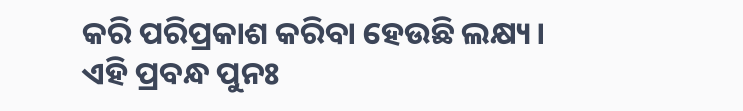କରି ପରିପ୍ରକାଶ କରିବା ହେଉଛି ଲକ୍ଷ୍ୟ।
ଏହି ପ୍ରବନ୍ଧ ପୁନଃ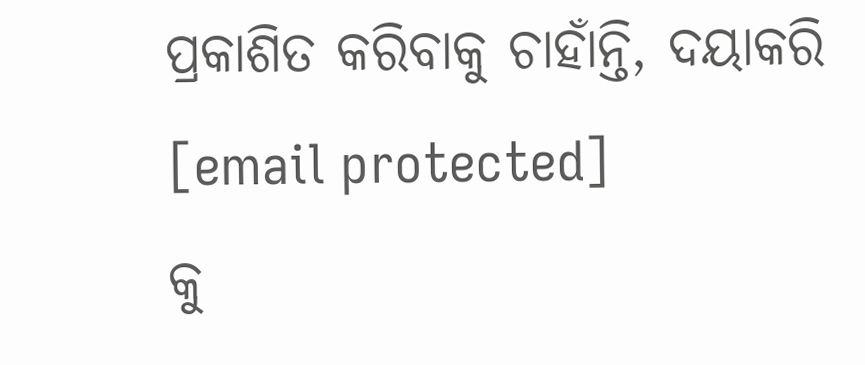ପ୍ରକାଶିତ କରିବାକୁ ଚାହାଁନ୍ତି, ଦୟାକରି
[email protected]
କୁ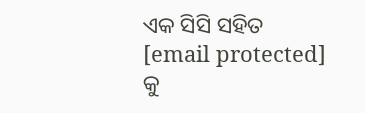ଏକ ସିସି ସହିତ
[email protected]
କୁ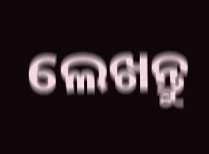ଲେଖନ୍ତୁ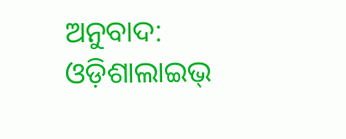ଅନୁବାଦ: ଓଡ଼ିଶାଲାଇଭ୍